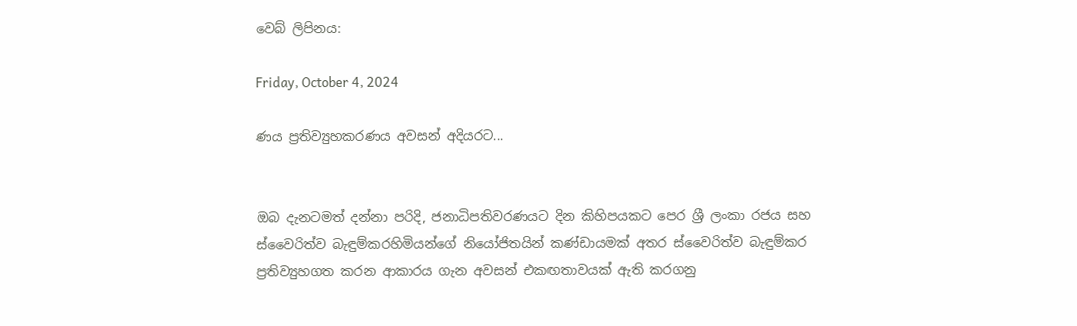වෙබ් ලිපිනය:

Friday, October 4, 2024

ණය ප්‍රතිව්‍යුහකරණය අවසන් අදියරට...


ඔබ දැනටමත් දන්නා පරිදි, ජනාධිපතිවරණයට දින කිහිපයකට පෙර ශ්‍රී ලංකා රජය සහ ස්වෛරිත්ව බැඳුම්කරහිමියන්ගේ නියෝජිතයින් කණ්ඩායමක් අතර ස්වෛරිත්ව බැඳුම්කර ප්‍රතිව්‍යුහගත කරන ආකාරය ගැන අවසන් එකඟතාවයක් ඇති කරගනු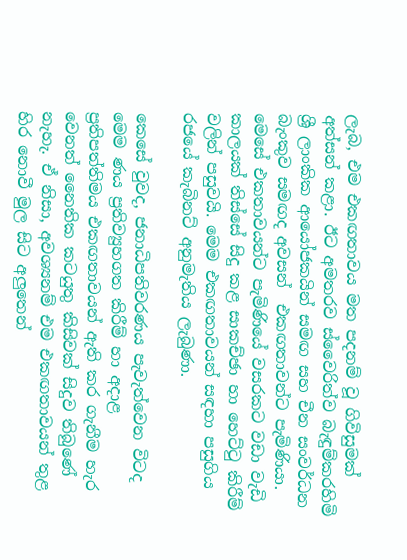ලැබ, එම එකඟතාවය මත පදනම් වූ ගිවිසුමක් අත්සන් කළා. ඊට අමතරව ස්වෛරිත්ව බැඳුම්කරහිමි ශ්‍රී ලාංකික ආයෝජකයින් සමඟ සහ චීන සංවර්ධන බැංකුව සමඟද අවසන්  එකඟතාවන්ට පැමිණියා. මෙසේ එකතාවයන්ට පැමිණියේ වසරකට වඩා වැඩි කාලයක් තිස්සේ සිදු කළ සාකච්ඡා හා හෙට්ටු කිරීම් වලින් පසුවයි. මෙම එකඟතාවයන් සඳහා පසුගිය රජයේ කැබිනට් අනුමැතිය ලැබුණා.

කෙසේ වුවද, ජනාධිපතිවරණය පැවැත්වෙන විටද මෙම ණය ප්‍රතිව්‍යුහගත කිරීම් හා අදාළ ප්‍රතිපත්තිමය එකඟතාවයන් ඇති කර ගැනීම හැර වෙනත් නෛතික කටයුතු කිසිවක් සිදුව තිබුණේ නැහැ. ඒ නිසා, අවශ්‍යනම් එම එකඟතාවයන් තුළ හිර නොවී මුල සිට අලුතෙන්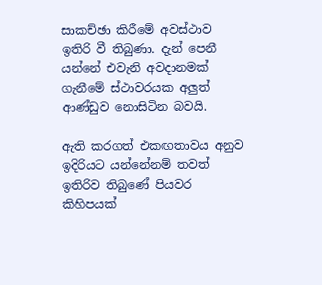සාකච්ඡා කිරීමේ අවස්ථාව ඉතිරි වී තිබුණා. දැන් පෙනී යන්නේ එවැනි අවදානමක් ගැනීමේ ස්ථාවරයක අලුත් ආණ්ඩුව නොසිටින බවයි.

ඇති කරගත් එකඟතාවය අනුව ඉදිරියට යන්නේනම් තවත් ඉතිරිව තිබුණේ පියවර කිහිපයක්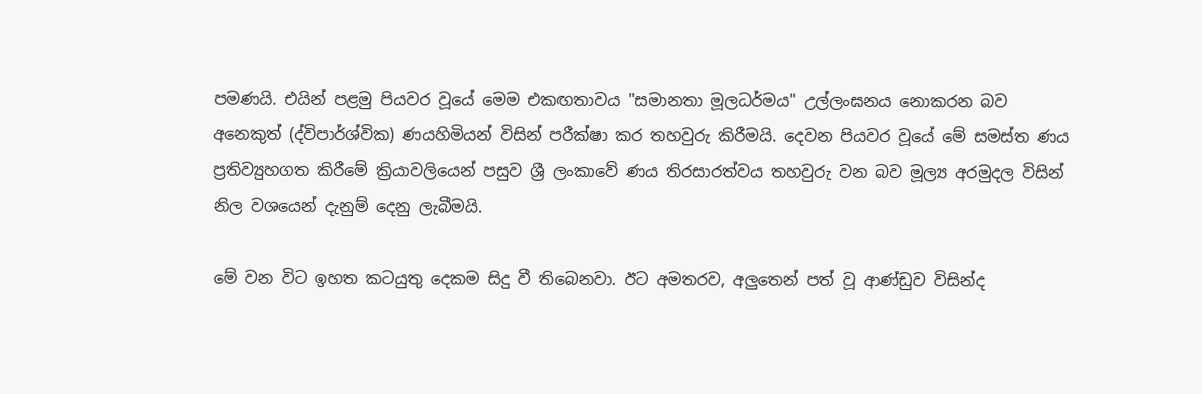පමණයි. එයින් පළමු පියවර වූයේ මෙම එකඟතාවය "සමානතා මූලධර්මය" උල්ලංඝනය නොකරන බව අනෙකුත් (ද්විපාර්ශ්වික) ණයහිමියන් විසින් පරීක්ෂා කර තහවුරු කිරීමයි. දෙවන පියවර වූයේ මේ සමස්ත ණය ප්‍රතිව්‍යුහගත කිරීමේ ක්‍රියාවලියෙන් පසුව ශ්‍රී ලංකාවේ ණය තිරසාරත්වය තහවුරු වන බව මූල්‍ය අරමුදල විසින් නිල වශයෙන් දැනුම් දෙනු ලැබීමයි.

මේ වන විට ඉහත කටයුතු දෙකම සිදු වී තිබෙනවා. ඊට අමතරව, අලුතෙන් පත් වූ ආණ්ඩුව විසින්ද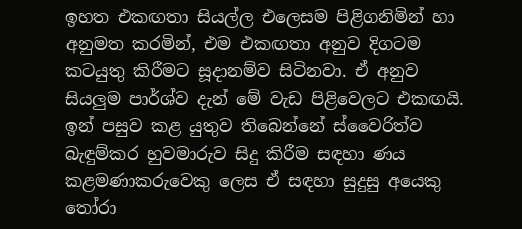ඉහත එකඟතා සියල්ල එලෙසම පිළිගනිමින් හා අනුමත කරමින්, එම එකඟතා අනුව දිගටම කටයුතු කිරීමට සූදානම්ව සිටිනවා. ඒ අනුව සියලුම පාර්ශ්ව දැන් මේ වැඩ පිළිවෙලට එකඟයි. ඉන් පසුව කළ යුතුව තිබෙන්නේ ස්වෛරිත්ව බැඳුම්කර හුවමාරුව සිදු කිරීම සඳහා ණය කළමණාකරුවෙකු ලෙස ඒ සඳහා සුදුසු අයෙකු තෝරා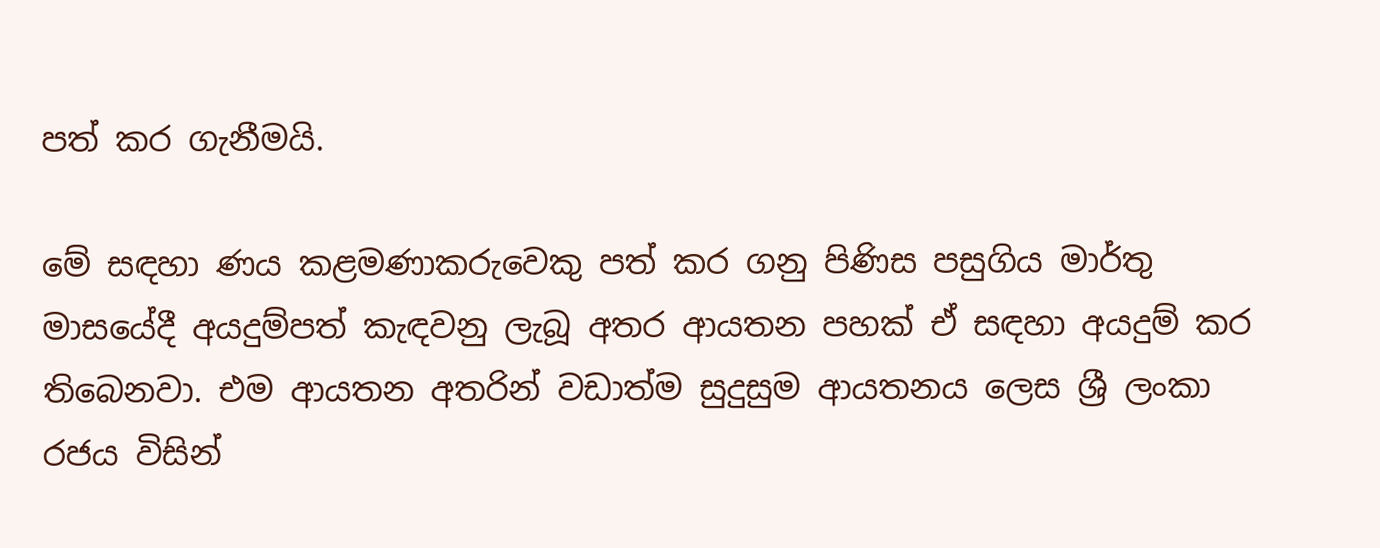පත් කර ගැනීමයි.

මේ සඳහා ණය කළමණාකරුවෙකු පත් කර ගනු පිණිස පසුගිය මාර්තු මාසයේදී අයදුම්පත් කැඳවනු ලැබූ අතර ආයතන පහක් ඒ සඳහා අයදුම් කර තිබෙනවා. එම ආයතන අතරින් වඩාත්ම සුදුසුම ආයතනය ලෙස ශ්‍රී ලංකා රජය විසින්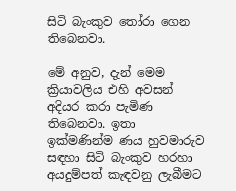සිටි බැංකුව තෝරා ගෙන තිබෙනවා.

මේ අනුව, දැන් මෙම ක්‍රියාවලිය එහි අවසන් අදියර කරා පැමිණ තිබෙනවා. ඉතා ඉක්මණින්ම ණය හුවමාරුව සඳහා සිටි බැංකුව හරහා අයදුම්පත් කැඳවනු ලැබීමට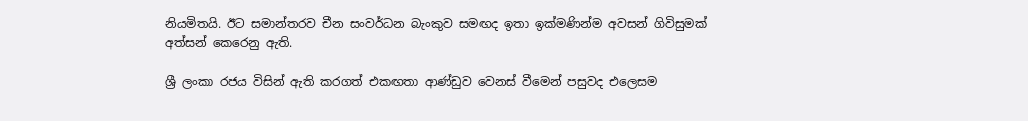නියමිතයි. ඊට සමාන්තරව චීන සංවර්ධන බැංකුව සමඟද ඉතා ඉක්මණින්ම අවසන් ගිවිසුමක් අත්සන් කෙරෙනු ඇති.

ශ්‍රී ලංකා රජය විසින් ඇති කරගත් එකඟතා ආණ්ඩුව වෙනස් වීමෙන් පසුවද එලෙසම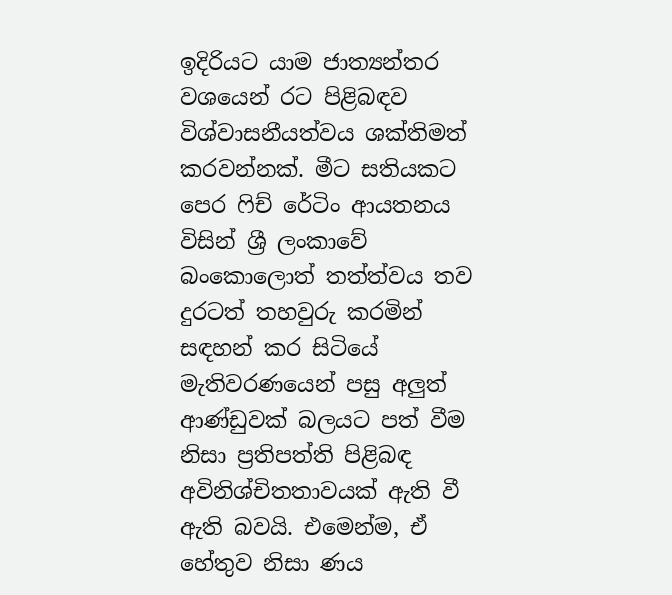ඉදිරියට යාම ජාත්‍යන්තර වශයෙන් රට පිළිබඳව විශ්වාසනීයත්වය ශක්තිමත් කරවන්නක්. මීට සතියකට පෙර ෆිච් රේටිං ආයතනය විසින් ශ්‍රී ලංකාවේ බංකොලොත් තත්ත්වය තව දුරටත් තහවුරු කරමින් සඳහන් කර සිටියේ මැතිවරණයෙන් පසු අලුත් ආණ්ඩුවක් බලයට පත් වීම නිසා ප්‍රතිපත්ති පිළිබඳ අවිනිශ්චිතතාවයක් ඇති වී ඇති බවයි. එමෙන්ම, ඒ හේතුව නිසා ණය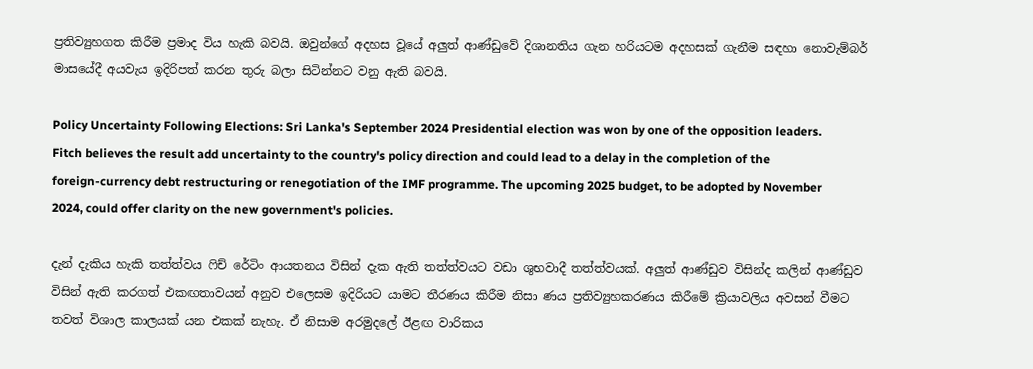ප්‍රතිව්‍යුහගත කිරීම ප්‍රමාද විය හැකි බවයි. ඔවුන්ගේ අදහස වූයේ අලුත් ආණ්ඩුවේ දිශානතිය ගැන හරියටම අදහසක් ගැනීම සඳහා නොවැම්බර් මාසයේදී අයවැය ඉදිරිපත් කරන තුරු බලා සිටින්නට වනු ඇති බවයි.

Policy Uncertainty Following Elections: Sri Lanka's September 2024 Presidential election was won by one of the opposition leaders. Fitch believes the result add uncertainty to the country's policy direction and could lead to a delay in the completion of the foreign-currency debt restructuring or renegotiation of the IMF programme. The upcoming 2025 budget, to be adopted by November 2024, could offer clarity on the new government's policies.

දැන් දැකිය හැකි තත්ත්වය ෆිච් රේටිං ආයතනය විසින් දැක ඇති තත්ත්වයට වඩා ශුභවාදී තත්ත්වයක්. අලුත් ආණ්ඩුව විසින්ද කලින් ආණ්ඩුව විසින් ඇති කරගත් එකඟතාවයන් අනුව එලෙසම ඉදිරියට යාමට තීරණය කිරීම නිසා ණය ප්‍රතිව්‍යුහකරණය කිරීමේ ක්‍රියාවලිය අවසන් වීමට තවත් විශාල කාලයක් යන එකක් නැහැ. ඒ නිසාම අරමුදලේ ඊළඟ වාරිකය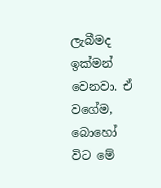ලැබීමද ඉක්මන් වෙනවා. ඒ වගේම, බොහෝ විට මේ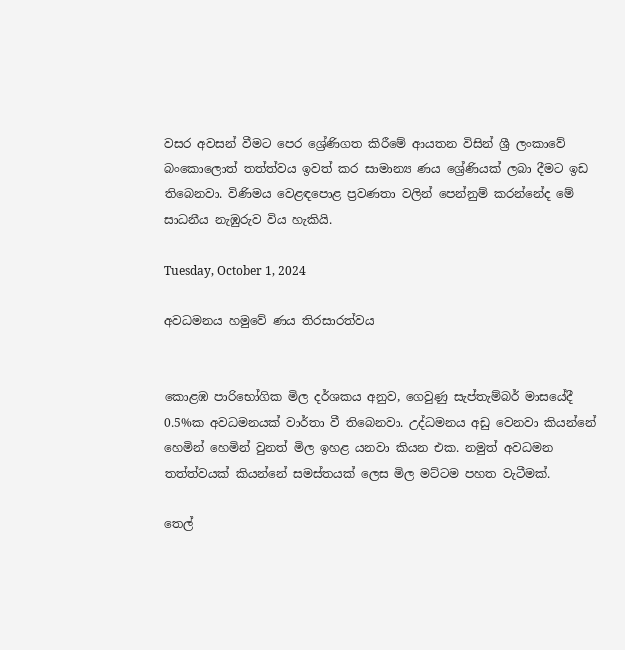වසර අවසන් වීමට පෙර ශ්‍රේණිගත කිරීමේ ආයතන විසින් ශ්‍රී ලංකාවේ බංකොලොත් තත්ත්වය ඉවත් කර සාමාන්‍ය ණය ශ්‍රේණියක් ලබා දීමට ඉඩ තිබෙනවා. විණිමය වෙළඳපොළ ප්‍රවණතා වලින් පෙන්නුම් කරන්නේද මේ සාධනීය නැඹුරුව විය හැකියි.

Tuesday, October 1, 2024

අවධමනය හමුවේ ණය තිරසාරත්වය


කොළඹ පාරිභෝගික මිල දර්ශකය අනුව, ගෙවුණු සැප්තැම්බර් මාසයේදී 0.5%ක අවධමනයක් වාර්තා වී තිබෙනවා. උද්ධමනය අඩු වෙනවා කියන්නේ හෙමින් හෙමින් වුනත් මිල ඉහළ යනවා කියන එක. නමුත් අවධමන තත්ත්වයක් කියන්නේ සමස්තයක් ලෙස මිල මට්ටම පහත වැටීමක්.

තෙල්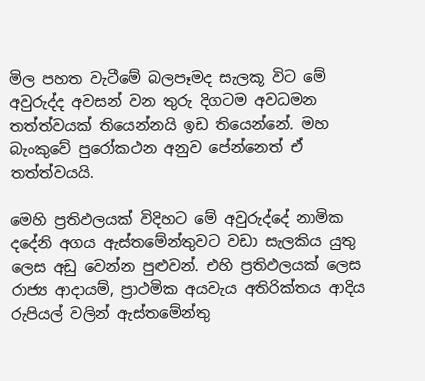මිල පහත වැටීමේ බලපෑමද සැලකූ විට මේ අවුරුද්ද අවසන් වන තුරු දිගටම අවධමන තත්ත්වයක් තියෙන්නයි ඉඩ තියෙන්නේ. මහ බැංකුවේ පුරෝකථන අනුව පේන්නෙත් ඒ තත්ත්වයයි.

මෙහි ප්‍රතිඵලයක් විදිහට මේ අවුරුද්දේ නාමික දදේනි අගය ඇස්තමේන්තුවට වඩා සැලකිය යුතු ලෙස අඩු වෙන්න පුළුවන්. එහි ප්‍රතිඵලයක් ලෙස රාජ්‍ය ආදායම්, ප්‍රාථමික අයවැය අතිරික්තය ආදිය රුපියල් වලින් ඇස්තමේන්තු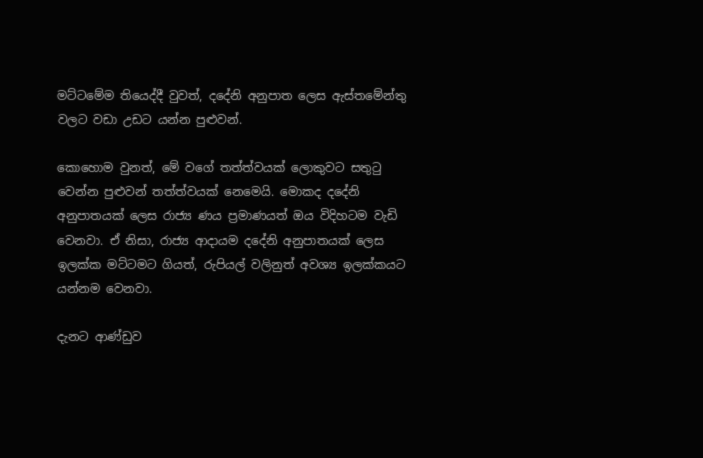මට්ටමේම තියෙද්දී වුවත්, දදේනි අනුපාත ලෙස ඇස්තමේන්තු වලට වඩා උඩට යන්න පුළුවන්.

කොහොම වුනත්, මේ වගේ තත්ත්වයක් ලොකුවට සතුටු වෙන්න පුළුවන් තත්ත්වයක් නෙමෙයි. මොකද දදේනි අනුපාතයක් ලෙස රාජ්‍ය ණය ප්‍රමාණයත් ඔය විදිහටම වැඩි වෙනවා. ඒ නිසා, රාජ්‍ය ආදායම දදේනි අනුපාතයක් ලෙස ඉලක්ක මට්ටමට ගියත්, රුපියල් වලිනුත් අවශ්‍ය ඉලක්කයට යන්නම වෙනවා.

දැනට ආණ්ඩුව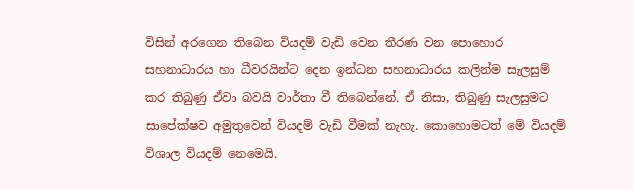විසින් අරගෙන තිබෙන වියදම් වැඩි වෙන තීරණ වන පොහොර සහනාධාරය හා ධීවරයින්ට දෙන ඉන්ධන සහනාධාරය කලින්ම සැලසුම් කර තිබුණු ඒවා බවයි වාර්තා වී තිබෙන්නේ. ඒ නිසා, තිබුණු සැලසුමට සාපේක්ෂව අමුතුවෙන් වියදම් වැඩි වීමක් නැහැ. කොහොමටත් මේ වියදම් විශාල වියදම් නෙමෙයි.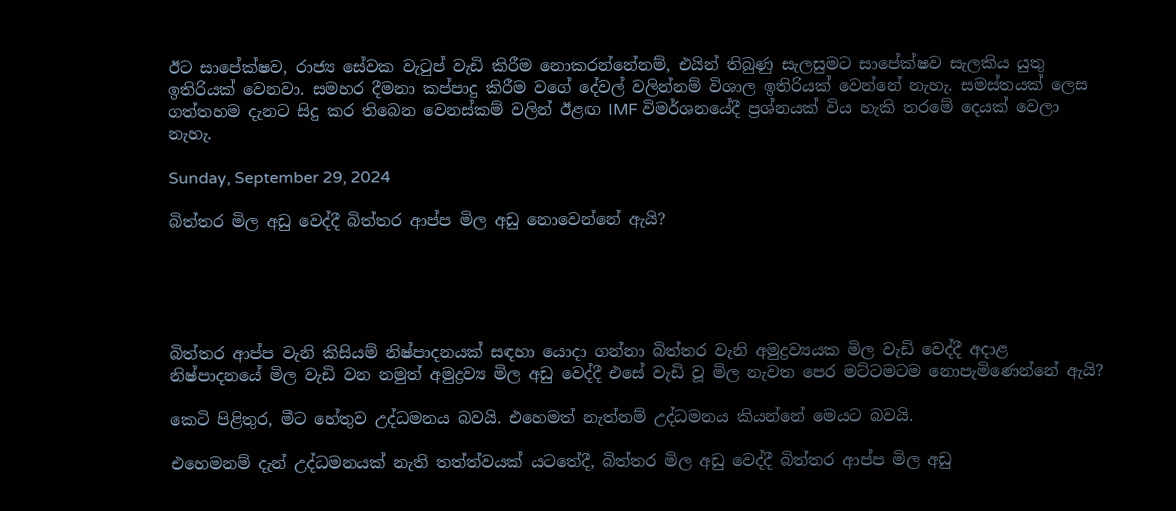ඊට සාපේක්ෂව, රාජ්‍ය සේවක වැටුප් වැඩි කිරීම නොකරන්නේනම්, එයින් තිබුණු සැලසුමට සාපේක්ෂව සැලකිය යුතු ඉතිරියක් වෙනවා. සමහර දීමනා කප්පාදු කිරීම වගේ දේවල් වලින්නම් විශාල ඉතිරියක් වෙන්නේ නැහැ. සමස්තයක් ලෙස ගත්තහම දැනට සිදු කර තිබෙන වෙනස්කම් වලින් ඊළඟ IMF විමර්ශනයේදී ප්‍රශ්නයක් විය හැකි තරමේ දෙයක් වෙලා නැහැ.

Sunday, September 29, 2024

බිත්තර මිල අඩු වෙද්දී බිත්තර ආප්ප මිල අඩු නොවෙන්නේ ඇයි?





බිත්තර ආප්ප වැනි කිසියම් නිෂ්පාදනයක් සඳහා යොදා ගන්නා බිත්තර වැනි අමුද්‍රව්‍යයක මිල වැඩි වෙද්දී අදාළ නිෂ්පාදනයේ මිල වැඩි වන නමුත් අමුද්‍රව්‍ය මිල අඩු වෙද්දී එසේ වැඩි වූ මිල නැවත පෙර මට්ටමටම නොපැමිණෙන්නේ ඇයි?

කෙටි පිළිතුර, මීට හේතුව උද්ධමනය බවයි. එහෙමත් නැත්නම් උද්ධමනය කියන්නේ මෙයට බවයි.

එහෙමනම් දැන් උද්ධමනයක් නැති තත්ත්වයක් යටතේදී, බිත්තර මිල අඩු වෙද්දී බිත්තර ආප්ප මිල අඩු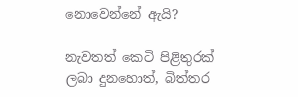නොවෙන්නේ ඇයි?

නැවතත් කෙටි පිළිතුරක් ලබා දුනහොත්, බිත්තර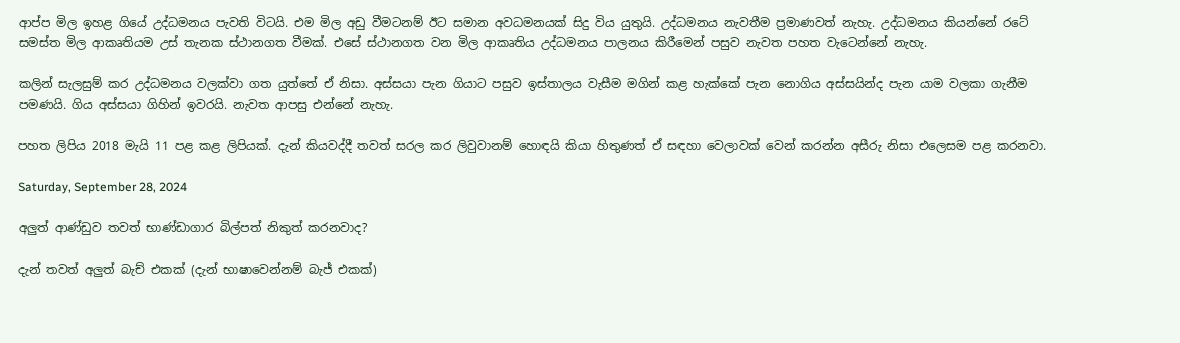ආප්ප මිල ඉහළ ගියේ උද්ධමනය පැවති විටයි. එම මිල අඩු වීමටනම් ඊට සමාන අවධමනයක් සිදු විය යුතුයි. උද්ධමනය නැවතීම ප්‍රමාණවත් නැහැ. උද්ධමනය කියන්නේ රටේ සමස්ත මිල ආකෘතියම උස් තැනක ස්ථානගත වීමක්. එසේ ස්ථානගත වන මිල ආකෘතිය උද්ධමනය පාලනය කිරීමෙන් පසුව නැවත පහත වැටෙන්නේ නැහැ.

කලින් සැලසුම් කර උද්ධමනය වලක්වා ගත යුත්තේ ඒ නිසා. අස්සයා පැන ගියාට පසුව ඉස්තාලය වැසීම මගින් කළ හැක්කේ පැන නොගිය අස්සයින්ද පැන යාම වලකා ගැනීම පමණයි. ගිය අස්සයා ගිහින් ඉවරයි. නැවත ආපසු එන්නේ නැහැ.

පහත ලිපිය 2018 මැයි 11 පළ කළ ලිපියක්. දැන් කියවද්දී තවත් සරල කර ලිවුවානම් හොඳයි කියා හිතුණත් ඒ සඳහා වෙලාවක් වෙන් කරන්න අසීරු නිසා එලෙසම පළ කරනවා.

Saturday, September 28, 2024

අලුත් ආණ්ඩුව තවත් භාණ්ඩාගාර බිල්පත් නිකුත් කරනවාද?

දැන් තවත් අලුත් බැච් එකක් (දැන් භාෂාවෙන්නම් බැජ් එකක්)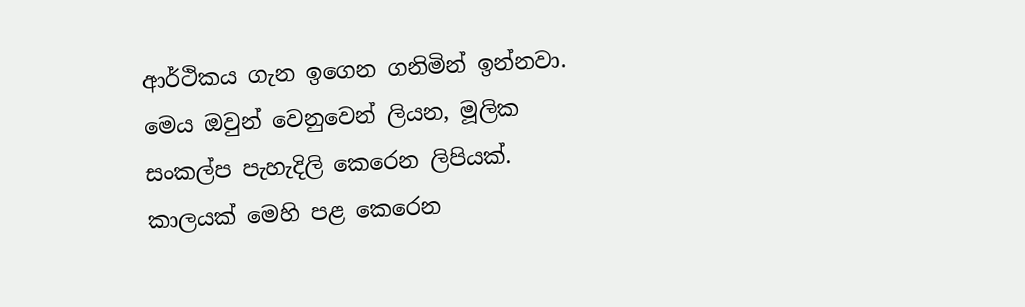ආර්ථිකය ගැන ඉගෙන ගනිමින් ඉන්නවා. මෙය ඔවුන් වෙනුවෙන් ලියන, මූලික සංකල්ප පැහැදිලි කෙරෙන ලිපියක්. කාලයක් මෙහි පළ කෙරෙන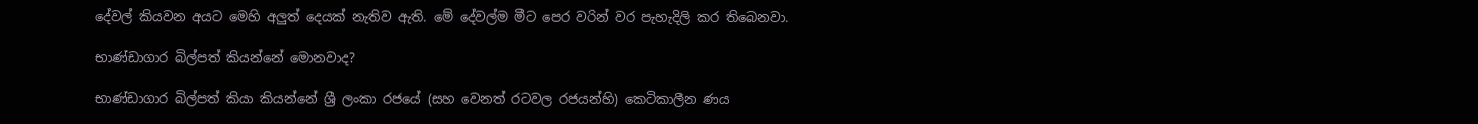දේවල් කියවන අයට මෙහි අලුත් දෙයක් නැතිව ඇති. මේ දේවල්ම මීට පෙර වරින් වර පැහැදිලි කර තිබෙනවා.

භාණ්ඩාගාර බිල්පත් කියන්නේ මොනවාද?

භාණ්ඩාගාර බිල්පත් කියා කියන්නේ ශ්‍රී ලංකා රජයේ (සහ වෙනත් රටවල රජයන්හි) කෙටිකාලීන ණය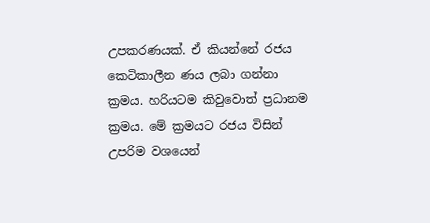උපකරණයක්. ඒ කියන්නේ රජය කෙටිකාලීන ණය ලබා ගන්නා ක්‍රමය. හරියටම කිවුවොත් ප්‍රධානම ක්‍රමය. මේ ක්‍රමයට රජය විසින් උපරිම වශයෙන්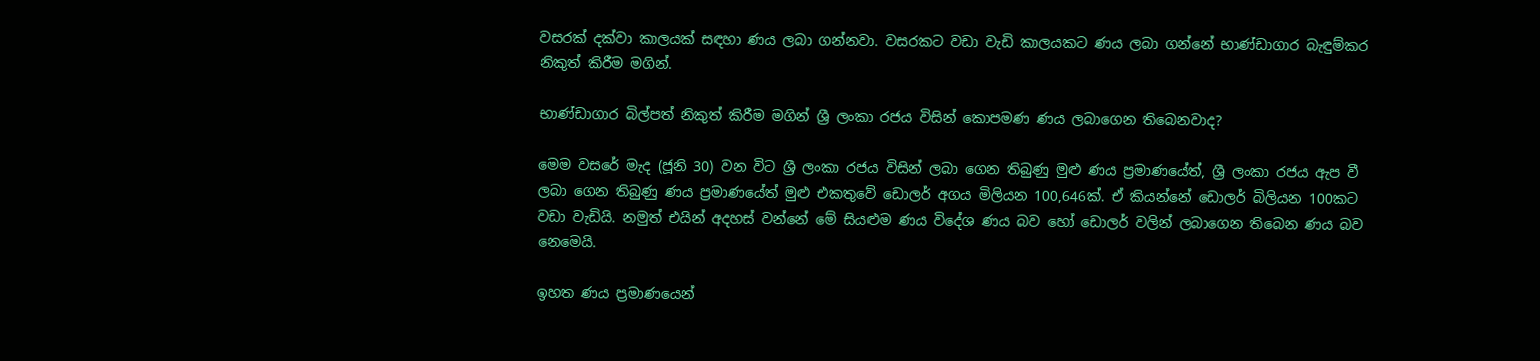වසරක් දක්වා කාලයක් සඳහා ණය ලබා ගන්නවා. වසරකට වඩා වැඩි කාලයකට ණය ලබා ගන්නේ භාණ්ඩාගාර බැඳුම්කර නිකුත් කිරීම මගින්.

භාණ්ඩාගාර බිල්පත් නිකුත් කිරීම මගින් ශ්‍රී ලංකා රජය විසින් කොපමණ ණය ලබාගෙන තිබෙනවාද?

මෙම වසරේ මැද (ජූනි 30) වන විට ශ්‍රී ලංකා රජය විසින් ලබා ගෙන තිබුණු මුළු ණය ප්‍රමාණයේත්, ශ්‍රී ලංකා රජය ඇප වී ලබා ගෙන තිබුණු ණය ප්‍රමාණයේත් මුළු එකතුවේ ඩොලර් අගය මිලියන 100,646ක්. ඒ කියන්නේ ඩොලර් බිලියන 100කට වඩා වැඩියි. නමුත් එයින් අදහස් වන්නේ මේ සියළුම ණය විදේශ ණය බව හෝ ඩොලර් වලින් ලබාගෙන තිබෙන ණය බව නෙමෙයි.

ඉහත ණය ප්‍රමාණයෙන්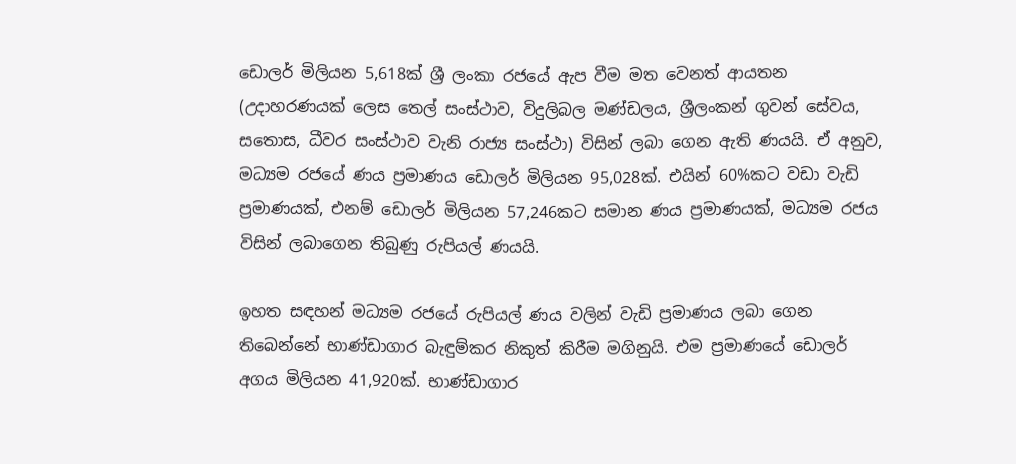ඩොලර් මිලියන 5,618ක් ශ්‍රී ලංකා රජයේ ඇප වීම මත වෙනත් ආයතන (උදාහරණයක් ලෙස තෙල් සංස්ථාව, විදුලිබල මණ්ඩලය, ශ්‍රීලංකන් ගුවන් සේවය, සතොස, ධීවර සංස්ථාව වැනි රාජ්‍ය සංස්ථා) විසින් ලබා ගෙන ඇති ණයයි. ඒ අනුව, මධ්‍යම රජයේ ණය ප්‍රමාණය ඩොලර් මිලියන 95,028ක්. එයින් 60%කට වඩා වැඩි ප්‍රමාණයක්, එනම් ඩොලර් මිලියන 57,246කට සමාන ණය ප්‍රමාණයක්, මධ්‍යම රජය විසින් ලබාගෙන තිබුණු රුපියල් ණයයි.

ඉහත සඳහන් මධ්‍යම රජයේ රුපියල් ණය වලින් වැඩි ප්‍රමාණය ලබා ගෙන තිබෙන්නේ භාණ්ඩාගාර බැඳුම්කර නිකුත් කිරීම මගිනුයි. එම ප්‍රමාණයේ ඩොලර් අගය මිලියන 41,920ක්. භාණ්ඩාගාර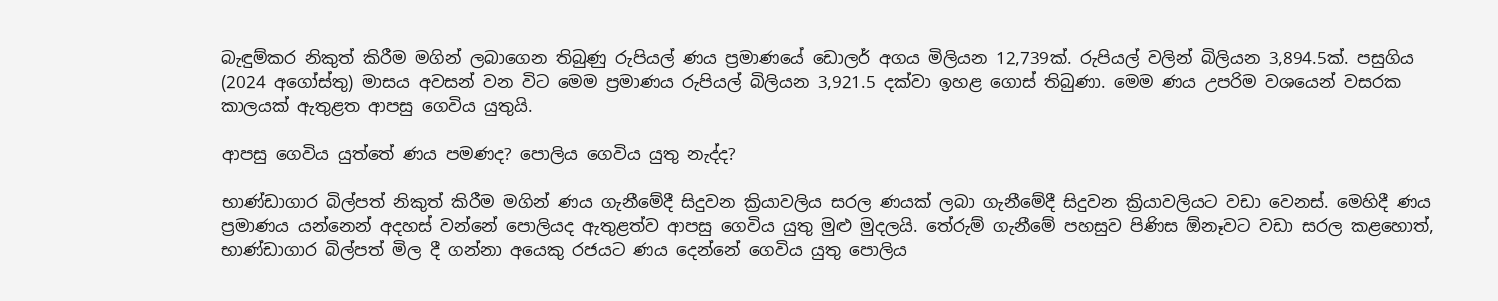බැඳුම්කර නිකුත් කිරීම මගින් ලබාගෙන තිබුණු රුපියල් ණය ප්‍රමාණයේ ඩොලර් අගය මිලියන 12,739ක්. රුපියල් වලින් බිලියන 3,894.5ක්. පසුගිය (2024 අගෝස්තු) මාසය අවසන් වන විට මෙම ප්‍රමාණය රුපියල් බිලියන 3,921.5 දක්වා ඉහළ ගොස් තිබුණා. මෙම ණය උපරිම වශයෙන් වසරක කාලයක් ඇතුළත ආපසු ගෙවිය යුතුයි.

ආපසු ගෙවිය යුත්තේ ණය පමණද? පොලිය ගෙවිය යුතු නැද්ද?

භාණ්ඩාගාර බිල්පත් නිකුත් කිරීම මගින් ණය ගැනීමේදී සිදුවන ක්‍රියාවලිය සරල ණයක් ලබා ගැනීමේදී සිදුවන ක්‍රියාවලියට වඩා වෙනස්. මෙහිදී ණය ප්‍රමාණය යන්නෙන් අදහස් වන්නේ පොලියද ඇතුළත්ව ආපසු ගෙවිය යුතු මුළු මුදලයි. තේරුම් ගැනීමේ පහසුව පිණිස ඕනෑවට වඩා සරල කළහොත්, භාණ්ඩාගාර බිල්පත් මිල දී ගන්නා අයෙකු රජයට ණය දෙන්නේ ගෙවිය යුතු පොලිය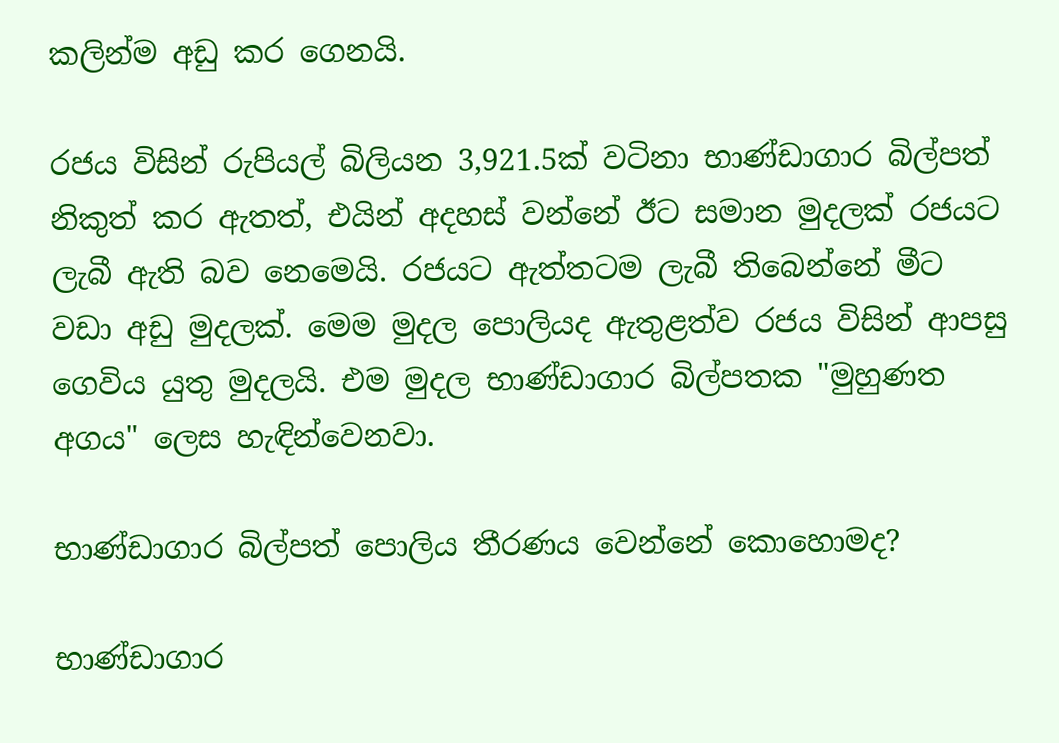කලින්ම අඩු කර ගෙනයි.

රජය විසින් රුපියල් බිලියන 3,921.5ක් වටිනා භාණ්ඩාගාර බිල්පත් නිකුත් කර ඇතත්, එයින් අදහස් වන්නේ ඊට සමාන මුදලක් රජයට ලැබී ඇති බව නෙමෙයි. රජයට ඇත්තටම ලැබී තිබෙන්නේ මීට වඩා අඩු මුදලක්. මෙම මුදල පොලියද ඇතුළත්ව රජය විසින් ආපසු ගෙවිය යුතු මුදලයි. එම මුදල භාණ්ඩාගාර බිල්පතක "මුහුණත අගය" ලෙස හැඳින්වෙනවා.

භාණ්ඩාගාර බිල්පත් පොලිය තීරණය වෙන්නේ කොහොමද?

භාණ්ඩාගාර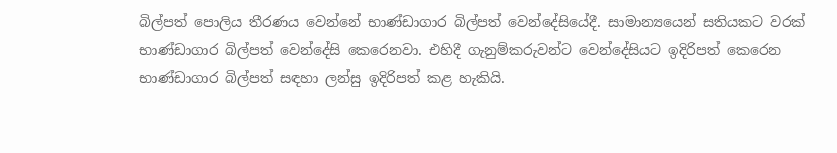බිල්පත් පොලිය තීරණය වෙන්නේ භාණ්ඩාගාර බිල්පත් වෙන්දේසියේදී. සාමාන්‍යයෙන් සතියකට වරක් භාණ්ඩාගාර බිල්පත් වෙන්දේසි කෙරෙනවා. එහිදී ගැනුම්කරුවන්ට වෙන්දේසියට ඉදිරිපත් කෙරෙන භාණ්ඩාගාර බිල්පත් සඳහා ලන්සු ඉදිරිපත් කළ හැකියි.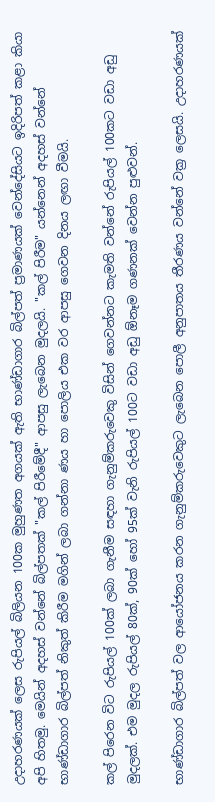උදාහරණයක් ලෙස රුපියල් බිලියන 100ක මුහුණත අගයක් ඇති භාණ්ඩාගාර බිල්පත් ප්‍රමාණයක් වෙන්දේසියට ඉදිරිපත් කළා කියා අපි හිතමු. මෙයින් අදහස් වන්නේ බිල්පතක් "කල් පිරීමේදී" ආපසු ලැබෙන මුදලයි. "කල් පිරීම" යන්නෙන් අදහස් වන්නේ භාණ්ඩාගාර බිල්පත් නිකුත් කිරීම මගින් ලබා ගන්නා ණය හා පොලිය එක වර ආපසු ගෙවන දිනය ලඟා වීමයි.

කල් පිරෙන විට රුපියල් 100ක් ලබා ගැනීම සඳහා ගැනුම්කරුවෙකු විසින් ගෙවන්නට කැමති වන්නේ රුපියල් 100කට වඩා අඩු මුදලක්. එම මුදල රුපියල් 80ක්, 90ක් හෝ 95ක් වැනි රුපියල් 100ට වඩා අඩු ඕනෑම ගණනක් වෙන්න පුළුවන්.

භාණ්ඩාගාර බිල්පත් වල ආයෝජනය කරන ගැනුම්කරුවෙකුට ලැබෙන පොලී අනුපාතය තීරණය වන්නේ වක්‍ර ලෙසයි. උදාහරණයක්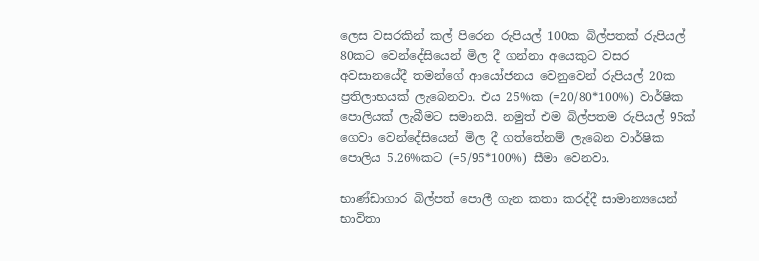ලෙස වසරකින් කල් පිරෙන රුපියල් 100ක බිල්පතක් රුපියල් 80කට වෙන්දේසියෙන් මිල දී ගන්නා අයෙකුට වසර අවසානයේදී තමන්ගේ ආයෝජනය වෙනුවෙන් රුපියල් 20ක ප්‍රතිලාභයක් ලැබෙනවා. එය 25%ක (=20/80*100%) වාර්ෂික පොලියක් ලැබීමට සමානයි. නමුත් එම බිල්පතම රුපියල් 95ක් ගෙවා වෙන්දේසියෙන් මිල දී ගත්තේනම් ලැබෙන වාර්ෂික පොලිය 5.26%කට (=5/95*100%) සීමා වෙනවා.

භාණ්ඩාගාර බිල්පත් පොලී ගැන කතා කරද්දී සාමාන්‍යයෙන් භාවිතා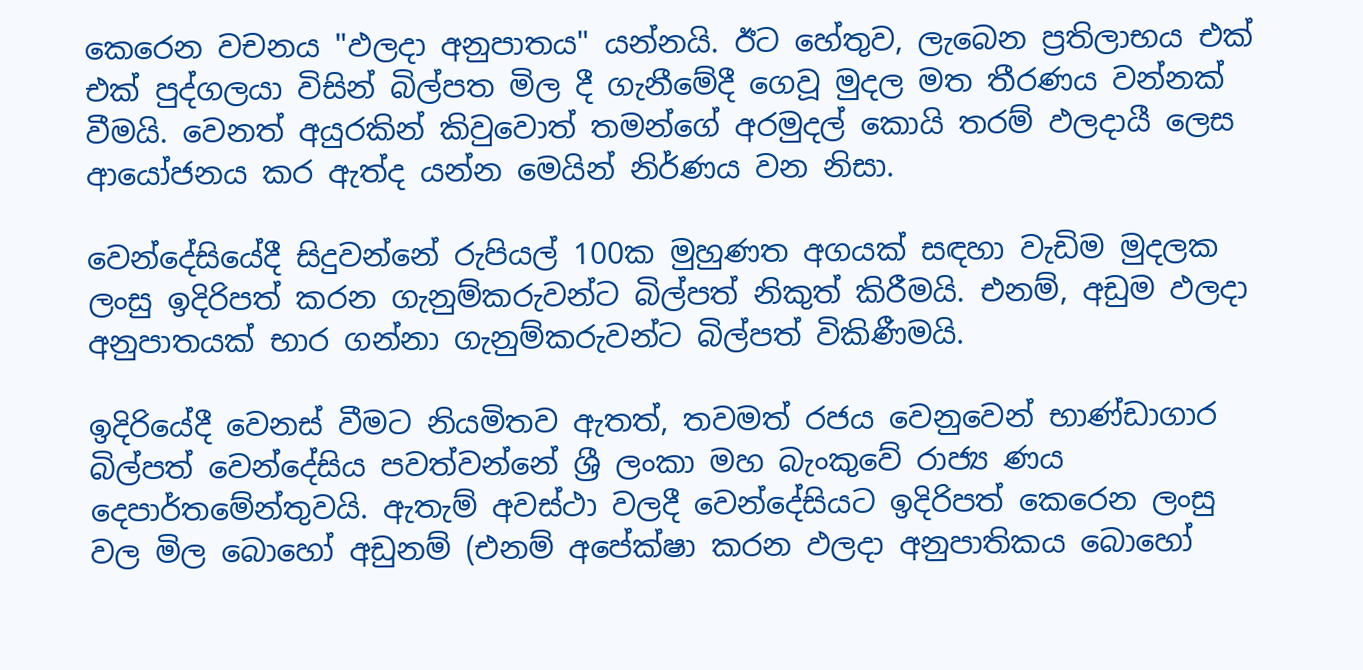කෙරෙන වචනය "ඵලදා අනුපාතය" යන්නයි. ඊට හේතුව, ලැබෙන ප්‍රතිලාභය එක් එක් පුද්ගලයා විසින් බිල්පත මිල දී ගැනීමේදී ගෙවූ මුදල මත තීරණය වන්නක් වීමයි. වෙනත් අයුරකින් කිවුවොත් තමන්ගේ අරමුදල් කොයි තරම් ඵලදායී ලෙස ආයෝජනය කර ඇත්ද යන්න මෙයින් නිර්ණය වන නිසා.

වෙන්දේසියේදී සිදුවන්නේ රුපියල් 100ක මුහුණත අගයක් සඳහා වැඩිම මුදලක ලංසු ඉදිරිපත් කරන ගැනුම්කරුවන්ට බිල්පත් නිකුත් කිරීමයි. එනම්, අඩුම ඵලදා අනුපාතයක් භාර ගන්නා ගැනුම්කරුවන්ට බිල්පත් විකිණීමයි.

ඉදිරියේදී වෙනස් වීමට නියමිතව ඇතත්, තවමත් රජය වෙනුවෙන් භාණ්ඩාගාර බිල්පත් වෙන්දේසිය පවත්වන්නේ ශ්‍රී ලංකා මහ බැංකුවේ රාජ්‍ය ණය දෙපාර්තමේන්තුවයි. ඇතැම් අවස්ථා වලදී වෙන්දේසියට ඉදිරිපත් කෙරෙන ලංසු වල මිල බොහෝ අඩුනම් (එනම් අපේක්ෂා කරන ඵලදා අනුපාතිකය බොහෝ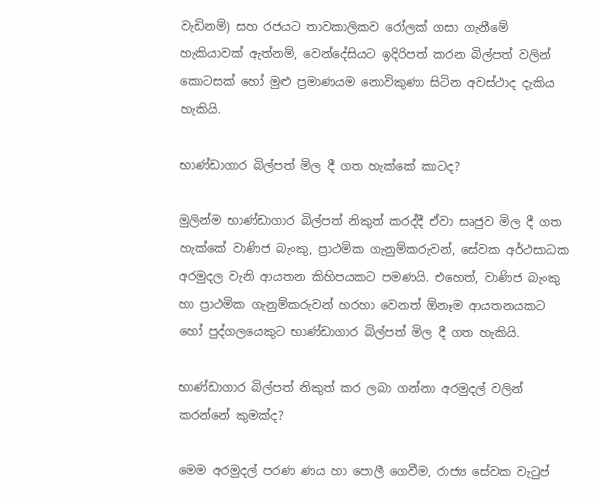වැඩිනම්) සහ රජයට තාවකාලිකව රෝලක් ගසා ගැනීමේ හැකියාවක් ඇත්නම්, වෙන්දේසියට ඉදිරිපත් කරන බිල්පත් වලින් කොටසක් හෝ මුළු ප්‍රමාණයම නොවිකුණා සිටින අවස්ථාද දැකිය හැකියි.

භාණ්ඩාගාර බිල්පත් මිල දී ගත හැක්කේ කාටද?

මුලින්ම භාණ්ඩාගාර බිල්පත් නිකුත් කරද්දී ඒවා සෘජුව මිල දී ගත හැක්කේ වාණිජ බැංකු, ප්‍රාථමික ගැනුම්කරුවන්, සේවක අර්ථසාධක අරමුදල වැනි ආයතන කිහිපයකට පමණයි. එහෙත්, වාණිජ බැංකු හා ප්‍රාථමික ගැනුම්කරුවන් හරහා වෙනත් ඕනෑම ආයතනයකට හෝ පුද්ගලයෙකුට භාණ්ඩාගාර බිල්පත් මිල දී ගත හැකියි.

භාණ්ඩාගාර බිල්පත් නිකුත් කර ලබා ගන්නා අරමුදල් වලින් කරන්නේ කුමක්ද?

මෙම අරමුදල් පරණ ණය හා පොලී ගෙවීම, රාජ්‍ය සේවක වැටුප්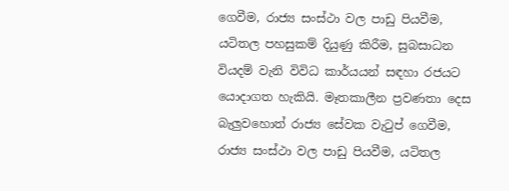ගෙවීම, රාජ්‍ය සංස්ථා වල පාඩු පියවීම, යටිතල පහසුකම් දියුණු කිරීම, සුබසාධන වියදම් වැනි විවිධ කාර්යයන් සඳහා රජයට යොදාගත හැකියි. මෑතකාලීන ප්‍රවණතා දෙස බැලුවහොත් රාජ්‍ය සේවක වැටුප් ගෙවීම, රාජ්‍ය සංස්ථා වල පාඩු පියවීම, යටිතල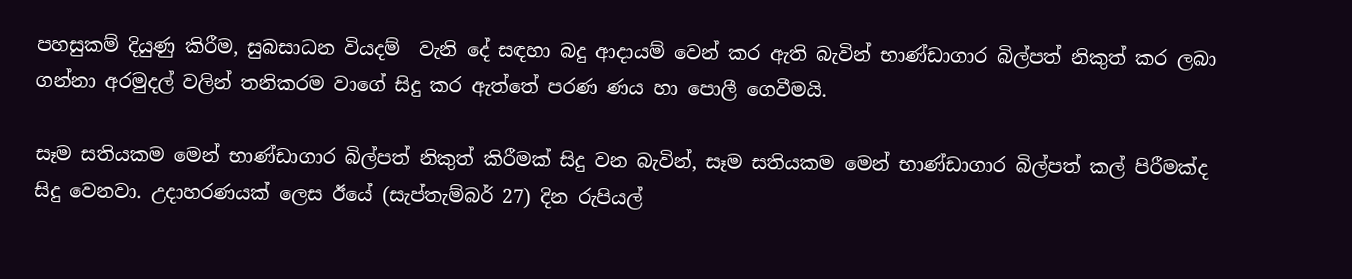පහසුකම් දියුණු කිරීම, සුබසාධන වියදම්  වැනි දේ සඳහා බදු ආදායම් වෙන් කර ඇති බැවින් භාණ්ඩාගාර බිල්පත් නිකුත් කර ලබා ගන්නා අරමුදල් වලින් තනිකරම වාගේ සිදු කර ඇත්තේ පරණ ණය හා පොලී ගෙවීමයි.

සෑම සතියකම මෙන් භාණ්ඩාගාර බිල්පත් නිකුත් කිරීමක් සිදු වන බැවින්, සෑම සතියකම මෙන් භාණ්ඩාගාර බිල්පත් කල් පිරීමක්ද සිදු වෙනවා. උදාහරණයක් ලෙස ඊයේ (සැප්තැම්බර් 27) දින රුපියල්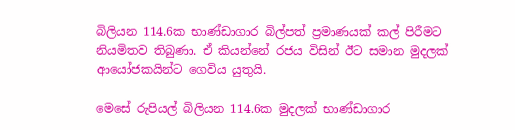බිලියන 114.6ක භාණ්ඩාගාර බිල්පත් ප්‍රමාණයක් කල් පිරීමට නියමිතව තිබුණා. ඒ කියන්නේ රජය විසින් ඊට සමාන මුදලක් ආයෝජකයින්ට ගෙවිය යුතුයි.

මෙසේ රුපියල් බිලියන 114.6ක මුදලක් භාණ්ඩාගාර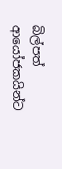බිල්පත් ආයෝජකයින්ට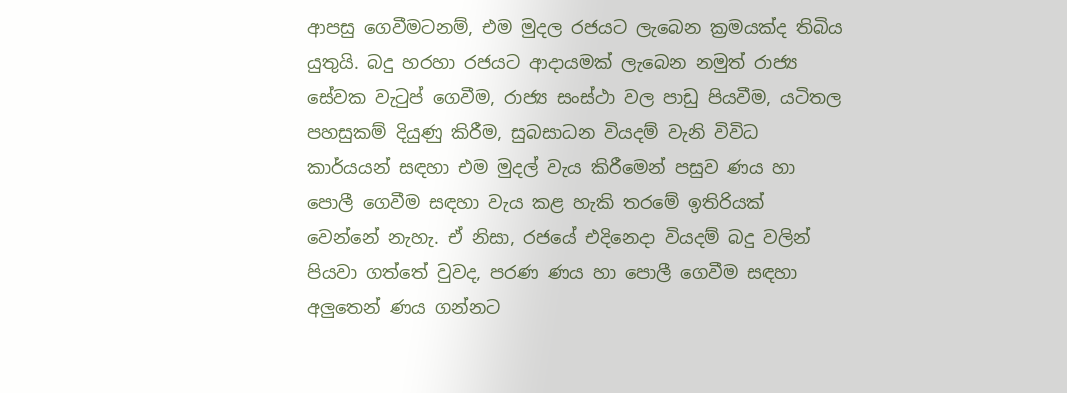ආපසු ගෙවීමටනම්, එම මුදල රජයට ලැබෙන ක්‍රමයක්ද තිබිය යුතුයි. බදු හරහා රජයට ආදායමක් ලැබෙන නමුත් රාජ්‍ය සේවක වැටුප් ගෙවීම, රාජ්‍ය සංස්ථා වල පාඩු පියවීම, යටිතල පහසුකම් දියුණු කිරීම, සුබසාධන වියදම් වැනි විවිධ කාර්යයන් සඳහා එම මුදල් වැය කිරීමෙන් පසුව ණය හා පොලී ගෙවීම සඳහා වැය කළ හැකි තරමේ ඉතිරියක් වෙන්නේ නැහැ. ඒ නිසා, රජයේ එදිනෙදා වියදම් බදු වලින් පියවා ගත්තේ වුවද, පරණ ණය හා පොලී ගෙවීම සඳහා අලුතෙන් ණය ගන්නට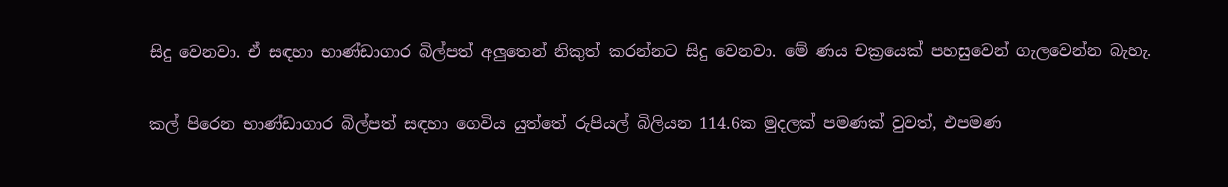සිදු වෙනවා. ඒ සඳහා භාණ්ඩාගාර බිල්පත් අලුතෙන් නිකුත් කරන්නට සිදු වෙනවා. මේ ණය චක්‍රයෙක් පහසුවෙන් ගැලවෙන්න බැහැ.

කල් පිරෙන භාණ්ඩාගාර බිල්පත් සඳහා ගෙවිය යුත්තේ රුපියල් බිලියන 114.6ක මුදලක් පමණක් වුවත්, එපමණ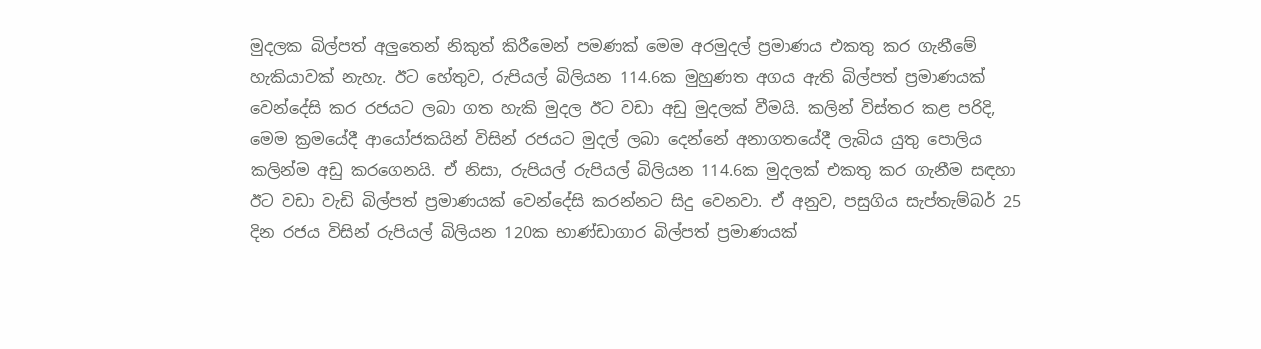මුදලක බිල්පත් අලුතෙන් නිකුත් කිරීමෙන් පමණක් මෙම අරමුදල් ප්‍රමාණය එකතු කර ගැනීමේ හැකියාවක් නැහැ. ඊට හේතුව, රුපියල් බිලියන 114.6ක මුහුණත අගය ඇති බිල්පත් ප්‍රමාණයක් වෙන්දේසි කර රජයට ලබා ගත හැකි මුදල ඊට වඩා අඩු මුදලක් වීමයි. කලින් විස්තර කළ පරිදි, මෙම ක්‍රමයේදී ආයෝජකයින් විසින් රජයට මුදල් ලබා දෙන්නේ අනාගතයේදී ලැබිය යුතු පොලිය කලින්ම අඩු කරගෙනයි. ඒ නිසා, රුපියල් රුපියල් බිලියන 114.6ක මුදලක් එකතු කර ගැනීම සඳහා ඊට වඩා වැඩි බිල්පත් ප්‍රමාණයක් වෙන්දේසි කරන්නට සිදු වෙනවා. ඒ අනුව, පසුගිය සැප්තැම්බර් 25 දින රජය විසින් රුපියල් බිලියන 120ක භාණ්ඩාගාර බිල්පත් ප්‍රමාණයක්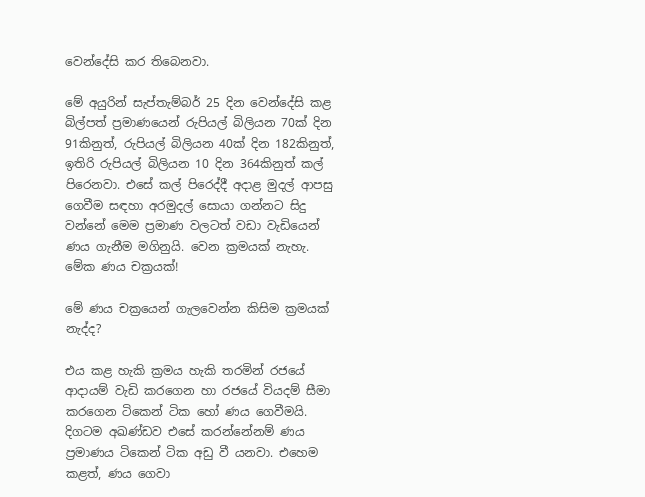වෙන්දේසි කර තිබෙනවා.

මේ අයුරින් සැප්තැම්බර් 25 දින වෙන්දේසි කළ බිල්පත් ප්‍රමාණයෙන් රුපියල් බිලියන 70ක් දින 91කිනුත්, රුපියල් බිලියන 40ක් දින 182කිනුත්, ඉතිරි රුපියල් බිලියන 10 දින 364කිනුත් කල් පිරෙනවා. එසේ කල් පිරෙද්දී අදාළ මුදල් ආපසු ගෙවීම සඳහා අරමුදල් සොයා ගන්නට සිදු වන්නේ මෙම ප්‍රමාණ වලටත් වඩා වැඩියෙන් ණය ගැනීම මගිනුයි. වෙන ක්‍රමයක් නැහැ. මේක ණය චක්‍රයක්!

මේ ණය චක්‍රයෙන් ගැලවෙන්න කිසිම ක්‍රමයක් නැද්ද?

එය කළ හැකි ක්‍රමය හැකි තරමින් රජයේ ආදායම් වැඩි කරගෙන හා රජයේ වියදම් සීමා කරගෙන ටිකෙන් ටික හෝ ණය ගෙවීමයි. දිගටම අඛණ්ඩව එසේ කරන්නේනම් ණය ප්‍රමාණය ටිකෙන් ටික අඩු වී යනවා. එහෙම කළත්, ණය ගෙවා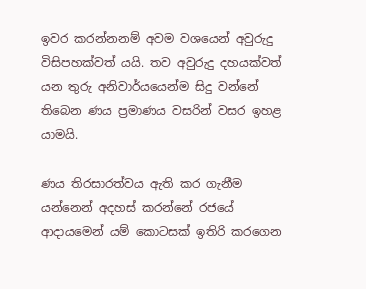ඉවර කරන්නනම් අවම වශයෙන් අවුරුදු විසිපහක්වත් යයි. තව අවුරුදු දහයක්වත් යන තුරු අනිවාර්යයෙන්ම සිදු වන්නේ තිබෙන ණය ප්‍රමාණය වසරින් වසර ඉහළ යාමයි.

ණය තිරසාරත්වය ඇති කර ගැනීම යන්නෙන් අදහස් කරන්නේ රජයේ ආදායමෙන් යම් කොටසක් ඉතිරි කරගෙන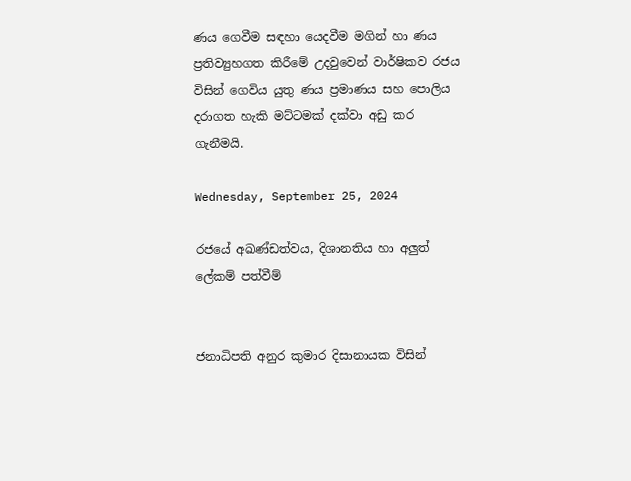ණය ගෙවීම සඳහා යෙදවීම මගින් හා ණය ප්‍රතිව්‍යුහගත කිරීමේ උදවුවෙන් වාර්ෂිකව රජය විසින් ගෙවිය යුතු ණය ප්‍රමාණය සහ පොලිය දරාගත හැකි මට්ටමක් දක්වා අඩු කර ගැනීමයි.

Wednesday, September 25, 2024

රජයේ අඛණ්ඩත්වය, දිශානතිය හා අලුත් ලේකම් පත්වීම්


ජනාධිපති අනුර කුමාර දිසානායක විසින්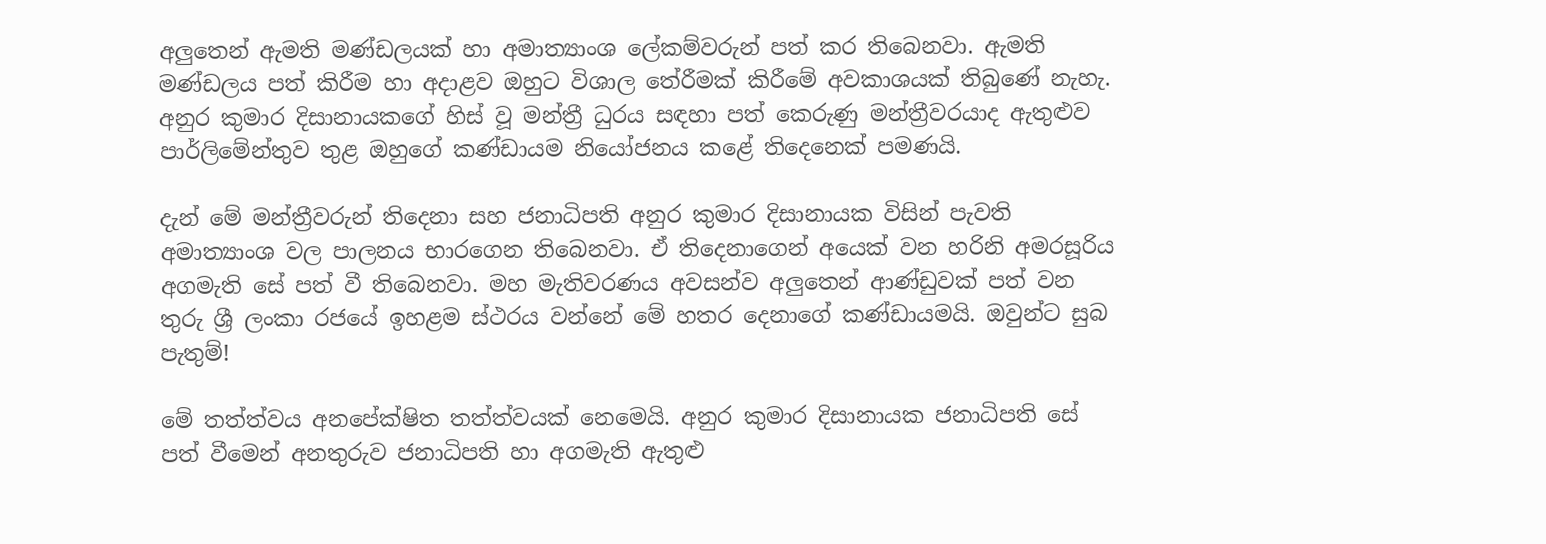අලුතෙන් ඇමති මණ්ඩලයක් හා අමාත්‍යාංශ ලේකම්වරුන් පත් කර තිබෙනවා. ඇමති මණ්ඩලය පත් කිරීම හා අදාළව ඔහුට විශාල තේරීමක් කිරීමේ අවකාශයක් තිබුණේ නැහැ. අනුර කුමාර දිසානායකගේ හිස් වූ මන්ත්‍රී ධුරය සඳහා පත් කෙරුණු මන්ත්‍රීවරයාද ඇතුළුව පාර්ලිමේන්තුව තුළ ඔහුගේ කණ්ඩායම නියෝජනය කළේ තිදෙනෙක් පමණයි.

දැන් මේ මන්ත්‍රීවරුන් තිදෙනා සහ ජනාධිපති අනුර කුමාර දිසානායක විසින් පැවති අමාත්‍යාංශ වල පාලනය භාරගෙන තිබෙනවා. ඒ තිදෙනාගෙන් අයෙක් වන හරිනි අමරසූරිය අගමැති සේ පත් වී තිබෙනවා. මහ මැතිවරණය අවසන්ව අලුතෙන් ආණ්ඩුවක් පත් වන තුරු ශ්‍රී ලංකා රජයේ ඉහළම ස්ථරය වන්නේ මේ හතර දෙනාගේ කණ්ඩායමයි. ඔවුන්ට සුබ පැතුම්!

මේ තත්ත්වය අනපේක්ෂිත තත්ත්වයක් නෙමෙයි. අනුර කුමාර දිසානායක ජනාධිපති සේ පත් වීමෙන් අනතුරුව ජනාධිපති හා අගමැති ඇතුළු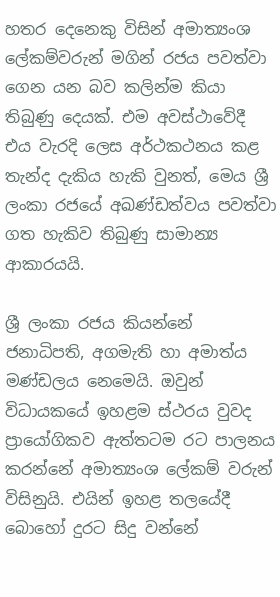හතර දෙනෙකු විසින් අමාත්‍යංශ ලේකම්වරුන් මගින් රජය පවත්වා ගෙන යන බව කලින්ම කියා තිබුණු දෙයක්. එම අවස්ථාවේදී එය වැරදි ලෙස අර්ථකථනය කළ තැන්ද දැකිය හැකි වුනත්, මෙය ශ්‍රී ලංකා රජයේ අඛණ්ඩත්වය පවත්වා ගත හැකිව තිබුණු සාමාන්‍ය ආකාරයයි.

ශ්‍රී ලංකා රජය කියන්නේ ජනාධිපති, අගමැති හා අමාත්ය මණ්ඩලය නෙමෙයි. ඔවුන් විධායකයේ ඉහළම ස්ථරය වුවද ප්‍රායෝගිකව ඇත්තටම රට පාලනය කරන්නේ අමාත්‍යංශ ලේකම් වරුන් විසිනුයි. එයින් ඉහළ තලයේදී බොහෝ දුරට සිදු වන්නේ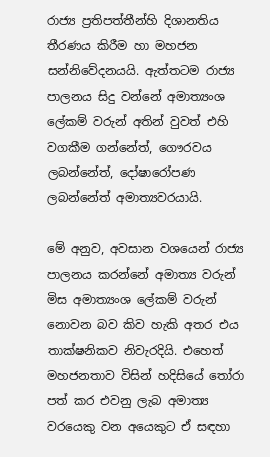රාජ්‍ය ප්‍රතිපත්තීන්හි දිශානතිය තීරණය කිරීම හා මහජන සන්නිවේදනයයි. ඇත්තටම රාජ්‍ය පාලනය සිදු වන්නේ අමාත්‍යංශ ලේකම් වරුන් අතින් වුවත් එහි වගකීම ගන්නේත්, ගෞරවය ලබන්නේත්, දෝෂාරෝපණ ලබන්නේත් අමාත්‍යවරයායි.

මේ අනුව, අවසාන වශයෙන් රාජ්‍ය පාලනය කරන්නේ අමාත්‍ය වරුන් මිස අමාත්‍යංශ ලේකම් වරුන් නොවන බව කිව හැකි අතර එය තාක්ෂනිකව නිවැරදියි. එහෙත් මහජනතාව විසින් හදිසියේ තෝරා පත් කර එවනු ලැබ අමාත්‍ය වරයෙකු වන අයෙකුට ඒ සඳහා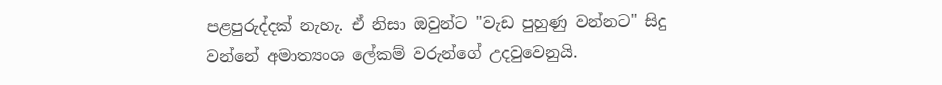පළපුරුද්දක් නැහැ. ඒ නිසා ඔවුන්ට "වැඩ පුහුණු වන්නට" සිදු වන්නේ අමාත්‍යංශ ලේකම් වරුන්ගේ උදවුවෙනුයි.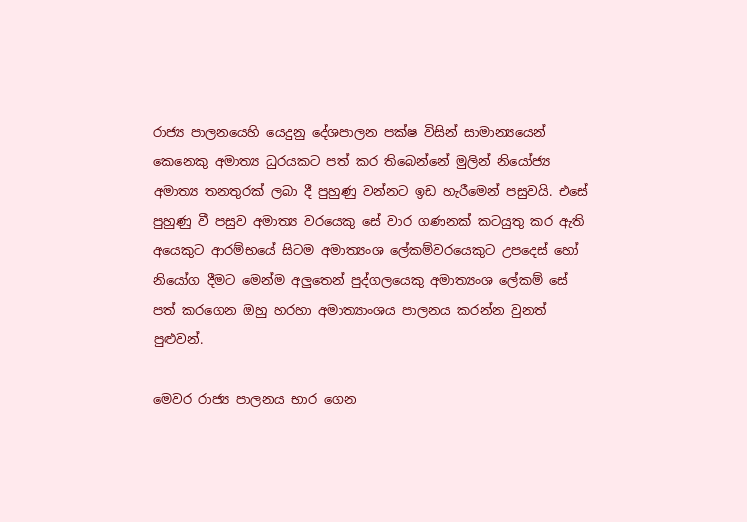රාජ්‍ය පාලනයෙහි යෙදුනු දේශපාලන පක්ෂ විසින් සාමාන්‍යයෙන් කෙනෙකු අමාත්‍ය ධුරයකට පත් කර තිබෙන්නේ මුලින් නියෝජ්‍ය අමාත්‍ය තනතුරක් ලබා දී පුහුණු වන්නට ඉඩ හැරීමෙන් පසුවයි. එසේ පුහුණු වී පසුව අමාත්‍ය වරයෙකු සේ වාර ගණනක් කටයුතු කර ඇති අයෙකුට ආරම්භයේ සිටම අමාත්‍යංශ ලේකම්වරයෙකුට උපදෙස් හෝ නියෝග දීමට මෙන්ම අලුතෙන් පුද්ගලයෙකු අමාත්‍යංශ ලේකම් සේ පත් කරගෙන ඔහු හරහා අමාත්‍යාංශය පාලනය කරන්න වුනත් පුළුවන්.

මෙවර රාජ්‍ය පාලනය භාර ගෙන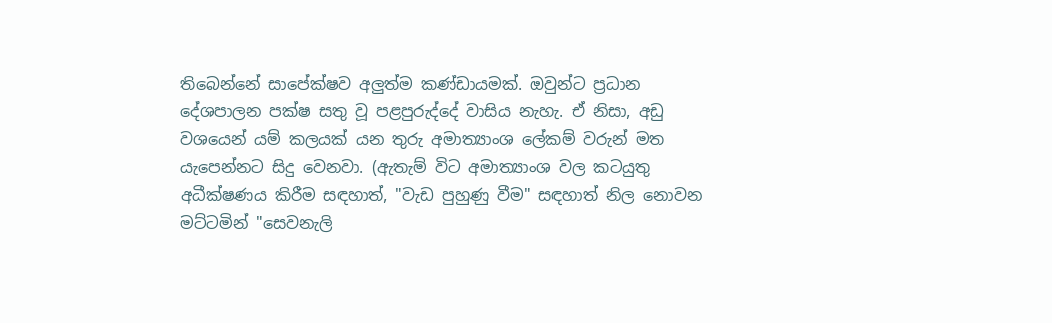තිබෙන්නේ සාපේක්ෂව අලුත්ම කණ්ඩායමක්. ඔවුන්ට ප්‍රධාන දේශපාලන පක්ෂ සතු වූ පළපුරුද්දේ වාසිය නැහැ. ඒ නිසා, අඩු වශයෙන් යම් කලයක් යන තුරු අමාත්‍යාංශ ලේකම් වරුන් මත යැපෙන්නට සිදු වෙනවා. (ඇතැම් විට අමාත්‍යාංශ වල කටයුතු අධීක්ෂණය කිරීම සඳහාත්, "වැඩ පුහුණු වීම" සඳහාත් නිල නොවන මට්ටමින් "සෙවනැලි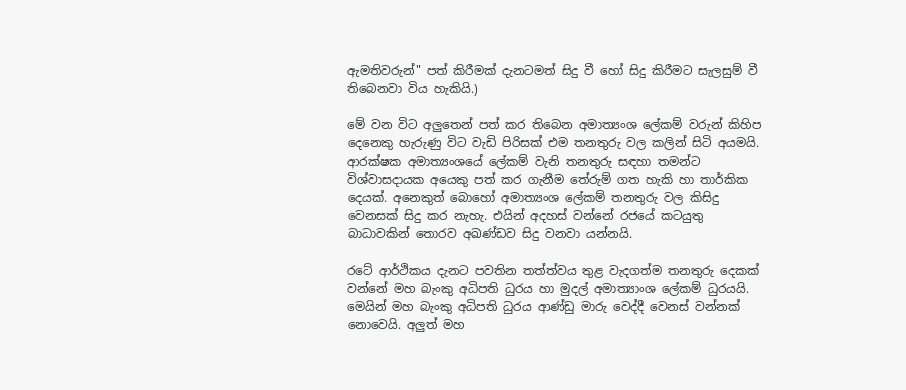ඇමතිවරුන්" පත් කිරීමක් දැනටමත් සිදු වී හෝ සිදු කිරීමට සැලසුම් වී තිබෙනවා විය හැකියි.)

මේ වන විට අලුතෙන් පත් කර තිබෙන අමාත්‍යංශ ලේකම් වරුන් කිහිප දෙනෙකු හැරුණු විට වැඩි පිරිසක් එම තනතුරු වල කලින් සිටි අයමයි. ආරක්ෂක අමාත්‍යංශයේ ලේකම් වැනි තනතුරු සඳහා තමන්ට විශ්වාසදායක අයෙකු පත් කර ගැනීම තේරුම් ගත හැකි හා තාර්කික දෙයක්. අනෙකුත් බොහෝ අමාත්‍යංශ ලේකම් තනතුරු වල කිසිදු වෙනසක් සිදු කර නැහැ. එයින් අදහස් වන්නේ රජයේ කටයුතු බාධාවකින් තොරව අඛණ්ඩව සිදු වනවා යන්නයි.

රටේ ආර්ථිකය දැනට පවතින තත්ත්වය තුළ වැදගත්ම තනතුරු දෙකක් වන්නේ මහ බැංකු අධිපති ධුරය හා මුදල් අමාත්‍යාංශ ලේකම් ධුරයයි. මෙයින් මහ බැංකු අධිපති ධුරය ආණ්ඩු මාරු වෙද්දී වෙනස් වන්නක් නොවෙයි. අලුත් මහ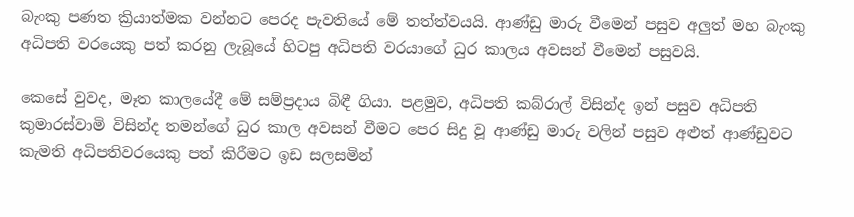බැංකු පණත ක්‍රියාත්මක වන්නට පෙරද පැවතියේ මේ තත්ත්වයයි. ආණ්ඩු මාරු වීමෙන් පසුව අලුත් මහ බැංකු අධිපති වරයෙකු පත් කරනු ලැබූයේ හිටපු අධිපති වරයාගේ ධුර කාලය අවසන් වීමෙන් පසුවයි.

කෙසේ වුවද, මෑත කාලයේදී මේ සම්ප්‍රදාය බිඳී ගියා. පළමුව, අධිපති කබ්රාල් විසින්ද ඉන් පසුව අධිපති කුමාරස්වාමි විසින්ද තමන්ගේ ධුර කාල අවසන් වීමට පෙර සිදු වූ ආණ්ඩු මාරු වලින් පසුව අළුත් ආණ්ඩුවට කැමති අධිපතිවරයෙකු පත් කිරීමට ඉඩ සලසමින්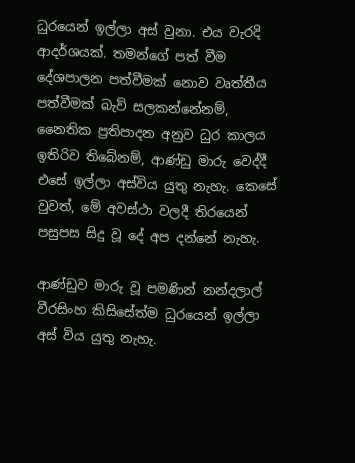ධුරයෙන් ඉල්ලා අස් වුනා. එය වැරදි ආදර්ශයක්. තමන්ගේ පත් වීම දේශපාලන පත්වීමක් නොව වෘත්තීය පත්වීමක් බැව් සලකන්නේනම්, නෛතික ප්‍රතිපාදන අනුව ධුර කාලය ඉතිරිව තිබේනම්, ආණ්ඩු මාරු වෙද්දී එසේ ඉල්ලා අස්විය යුතු නැහැ. කෙසේ වුවත්, මේ අවස්ථා වලදී තිරයෙන් පසුපස සිදු වූ දේ අප දන්නේ නැහැ.

ආණ්ඩුව මාරු වූ පමණින් නන්දලාල් වීරසිංහ කිසිසේත්ම ධුරයෙන් ඉල්ලා අස් විය යුතු නැහැ.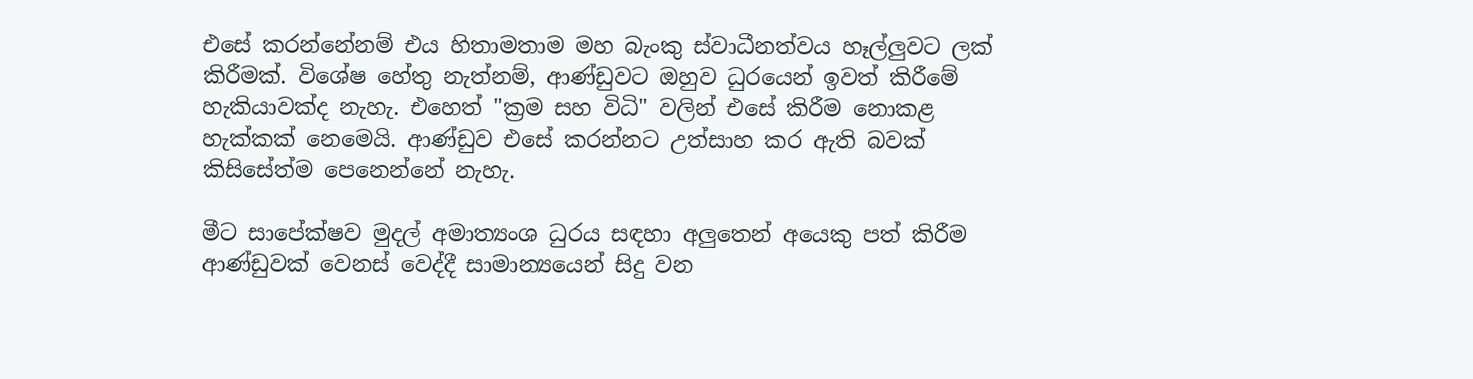එසේ කරන්නේනම් එය හිතාමතාම මහ බැංකු ස්වාධීනත්වය හෑල්ලුවට ලක් කිරීමක්. විශේෂ හේතු නැත්නම්, ආණ්ඩුවට ඔහුව ධුරයෙන් ඉවත් කිරීමේ හැකියාවක්ද නැහැ. එහෙත් "ක්‍රම සහ විධි" වලින් එසේ කිරීම නොකළ හැක්කක් නෙමෙයි. ආණ්ඩුව එසේ කරන්නට උත්සාහ කර ඇති බවක් කිසිසේත්ම පෙනෙන්නේ නැහැ.

මීට සාපේක්ෂව මුදල් අමාත්‍යංශ ධුරය සඳහා අලුතෙන් අයෙකු පත් කිරීම ආණ්ඩුවක් වෙනස් වෙද්දී සාමාන්‍යයෙන් සිදු වන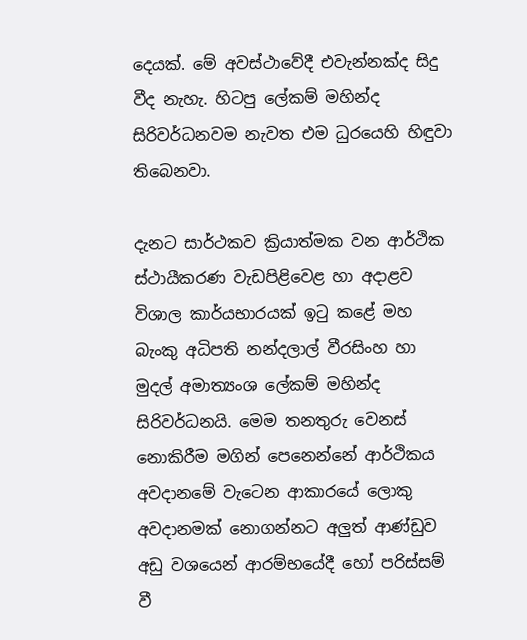දෙයක්. මේ අවස්ථාවේදී එවැන්නක්ද සිදු වීද නැහැ. හිටපු ලේකම් මහින්ද සිරිවර්ධනවම නැවත එම ධුරයෙහි හිඳුවා තිබෙනවා.

දැනට සාර්ථකව ක්‍රියාත්මක වන ආර්ථික ස්ථායීකරණ වැඩපිළිවෙළ හා අදාළව විශාල කාර්යභාරයක් ඉටු කළේ මහ බැංකු අධිපති නන්දලාල් වීරසිංහ හා මුදල් අමාත්‍යංශ ලේකම් මහින්ද සිරිවර්ධනයි. මෙම තනතුරු වෙනස් නොකිරීම මගින් පෙනෙන්නේ ආර්ථිකය අවදානමේ වැටෙන ආකාරයේ ලොකු අවදානමක් නොගන්නට අලුත් ආණ්ඩුව අඩු වශයෙන් ආරම්භයේදී හෝ පරිස්සම් වී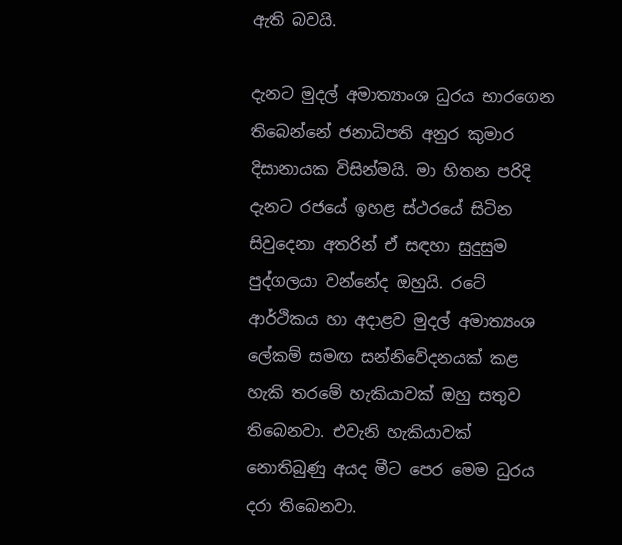ඇති බවයි.

දැනට මුදල් අමාත්‍යාංශ ධුරය භාරගෙන තිබෙන්නේ ජනාධිපති අනුර කුමාර දිසානායක විසින්මයි. මා හිතන පරිදි දැනට රජයේ ඉහළ ස්ථරයේ සිටින සිවුදෙනා අතරින් ඒ සඳහා සුදුසුම පුද්ගලයා වන්නේද ඔහුයි. රටේ ආර්ථිකය හා අදාළව මුදල් අමාත්‍යංශ ලේකම් සමඟ සන්නිවේදනයක් කළ හැකි තරමේ හැකියාවක් ඔහු සතුව තිබෙනවා. එවැනි හැකියාවක් නොතිබුණු අයද මීට පෙර මෙම ධුරය දරා තිබෙනවා.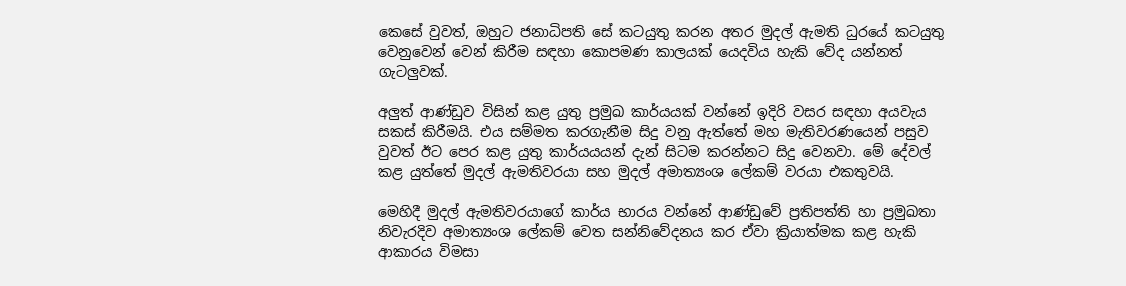කෙසේ වුවත්, ඔහුට ජනාධිපති සේ කටයුතු කරන අතර මුදල් ඇමති ධුරයේ කටයුතු වෙනුවෙන් වෙන් කිරීම සඳහා කොපමණ කාලයක් යෙදවිය හැකි වේද යන්නත් ගැටලුවක්.

අලුත් ආණ්ඩුව විසින් කළ යුතු ප්‍රමුඛ කාර්යයක් වන්නේ ඉදිරි වසර සඳහා අයවැය සකස් කිරීමයි. එය සම්මත කරගැනීම සිදු වනු ඇත්තේ මහ මැතිවරණයෙන් පසුව වුවත් ඊට පෙර කළ යුතු කාර්යයයන් දැන් සිටම කරන්නට සිදු වෙනවා. මේ දේවල් කළ යුත්තේ මුදල් ඇමතිවරයා සහ මුදල් අමාත්‍යංශ ලේකම් වරයා එකතුවයි.

මෙහිදී මුදල් ඇමතිවරයාගේ කාර්ය භාරය වන්නේ ආණ්ඩුවේ ප්‍රතිපත්ති හා ප්‍රමුඛතා නිවැරදිව අමාත්‍යංශ ලේකම් වෙත සන්නිවේදනය කර ඒවා ක්‍රියාත්මක කළ හැකි ආකාරය විමසා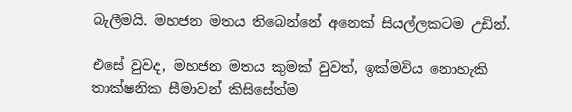බැලීමයි. මහජන මතය තිබෙන්නේ අනෙක් සියල්ලකටම උඩින්.

එසේ වුවද, මහජන මතය කුමක් වුවත්, ඉක්මවිය නොහැකි තාක්ෂනික සීමාවන් කිසිසේත්ම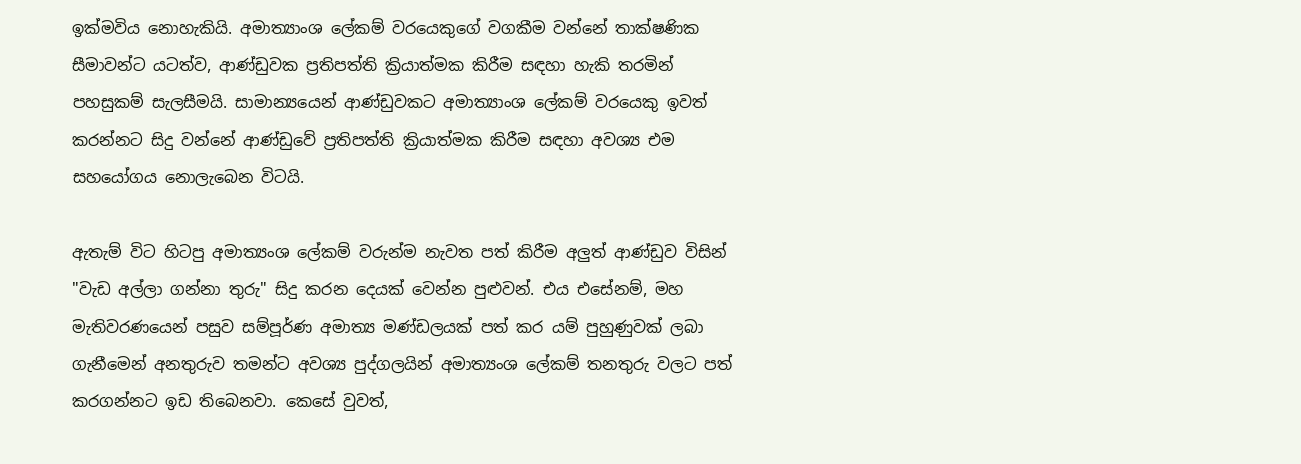ඉක්මවිය නොහැකියි. අමාත්‍යාංශ ලේකම් වරයෙකුගේ වගකීම වන්නේ තාක්ෂණික සීමාවන්ට යටත්ව, ආණ්ඩුවක ප්‍රතිපත්ති ක්‍රියාත්මක කිරීම සඳහා හැකි තරමින් පහසුකම් සැලසීමයි. සාමාන්‍යයෙන් ආණ්ඩුවකට අමාත්‍යාංශ ලේකම් වරයෙකු ඉවත් කරන්නට සිදු වන්නේ ආණ්ඩුවේ ප්‍රතිපත්ති ක්‍රියාත්මක කිරීම සඳහා අවශ්‍ය එම සහයෝගය නොලැබෙන විටයි.

ඇතැම් විට හිටපු අමාත්‍යංශ ලේකම් වරුන්ම නැවත පත් කිරීම අලුත් ආණ්ඩුව විසින් "වැඩ අල්ලා ගන්නා තුරු" සිදු කරන දෙයක් වෙන්න පුළුවන්. එය එසේනම්, මහ මැතිවරණයෙන් පසුව සම්පූර්ණ අමාත්‍ය මණ්ඩලයක් පත් කර යම් පුහුණුවක් ලබා ගැනීමෙන් අනතුරුව තමන්ට අවශ්‍ය පුද්ගලයින් අමාත්‍යංශ ලේකම් තනතුරු වලට පත් කරගන්නට ඉඩ තිබෙනවා. කෙසේ වුවත්,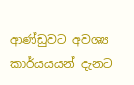ආණ්ඩුවට අවශ්‍ය කාර්යයයන් දැනට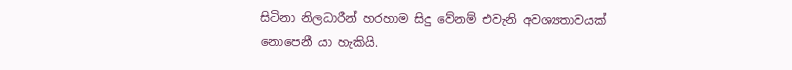සිටිනා නිලධාරීන් හරහාම සිදු වේනම් එවැනි අවශ්‍යතාවයක් නොපෙනී යා හැකියි.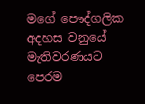මගේ පෞද්ගලික අදහස වනුයේ මැතිවරණයට පෙරම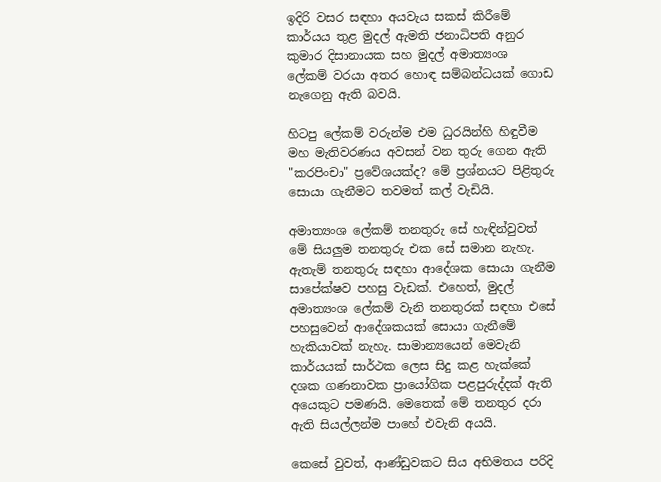ඉදිරි වසර සඳහා අයවැය සකස් කිරීමේ කාර්යය තුළ මුදල් ඇමති ජනාධිපති අනුර කුමාර දිසානායක සහ මුදල් අමාත්‍යංශ ලේකම් වරයා අතර හොඳ සම්බන්ධයක් ගොඩ නැගෙනු ඇති බවයි.

හිටපු ලේකම් වරුන්ම එම ධුරයින්හි හිඳුවීම මහ මැතිවරණය අවසන් වන තුරු ගෙන ඇති "කරපිංචා" ප්‍රවේශයක්ද? මේ ප්‍රශ්නයට පිළිතුරු සොයා ගැනීමට තවමත් කල් වැඩියි.

අමාත්‍යංශ ලේකම් තනතුරු සේ හැඳින්වුවත් මේ සියලුම තනතුරු එක සේ සමාන නැහැ. ඇතැම් තනතුරු සඳහා ආදේශක සොයා ගැනීම සාපේක්ෂව පහසු වැඩක්. එහෙත්, මුදල් අමාත්‍යංශ ලේකම් වැනි තනතුරක් සඳහා එසේ පහසුවෙන් ආදේශකයක් සොයා ගැනීමේ හැකියාවක් නැහැ. සාමාන්‍යයෙන් මෙවැනි කාර්යයක් සාර්ථක ලෙස සිදු කළ හැක්කේ දශක ගණනාවක ප්‍රායෝගික පළපුරුද්දක් ඇති අයෙකුට පමණයි. මෙතෙක් මේ තනතුර දරා ඇති සියල්ලන්ම පාහේ එවැනි අයයි.

කෙසේ වුවත්, ආණ්ඩුවකට සිය අභිමතය පරිදි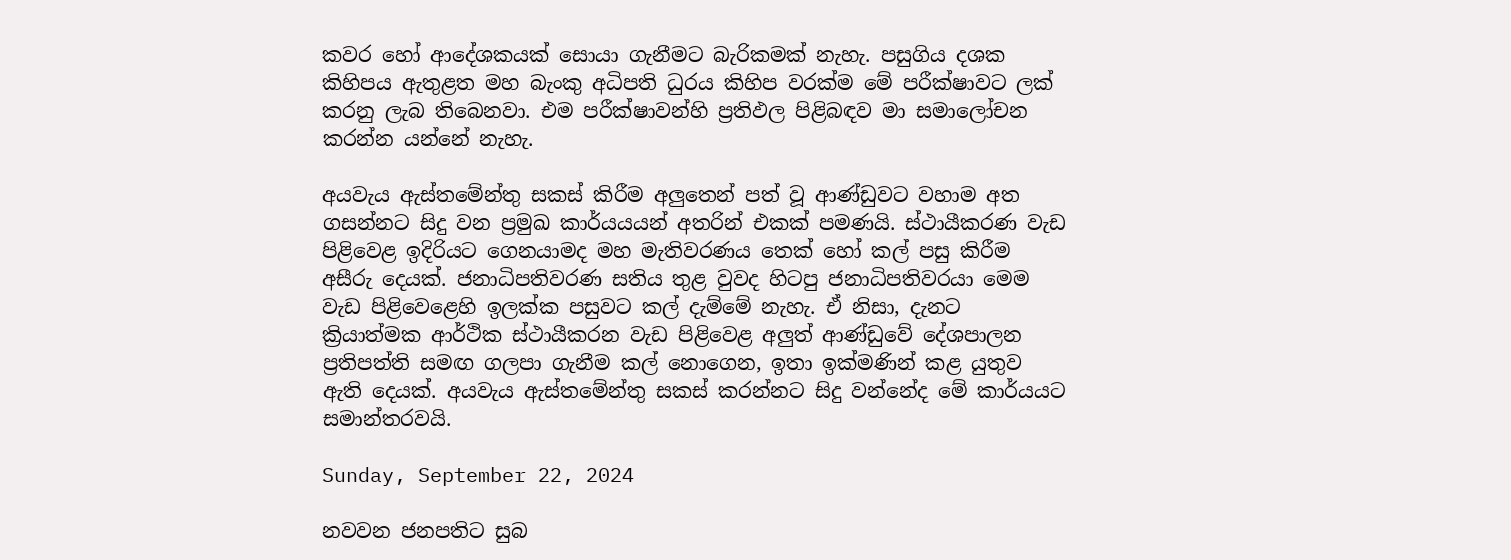කවර හෝ ආදේශකයක් සොයා ගැනීමට බැරිකමක් නැහැ. පසුගිය දශක කිහිපය ඇතුළත මහ බැංකු අධිපති ධුරය කිහිප වරක්ම මේ පරීක්ෂාවට ලක් කරනු ලැබ තිබෙනවා. එම පරීක්ෂාවන්හි ප්‍රතිඵල පිළිබඳව මා සමාලෝචන කරන්න යන්නේ නැහැ.

අයවැය ඇස්තමේන්තු සකස් කිරීම අලුතෙන් පත් වූ ආණ්ඩුවට වහාම අත ගසන්නට සිදු වන ප්‍රමුඛ කාර්යයයන් අතරින් එකක් පමණයි. ස්ථායීකරණ වැඩ පිළිවෙළ ඉදිරියට ගෙනයාමද මහ මැතිවරණය තෙක් හෝ කල් පසු කිරීම අසීරු දෙයක්. ජනාධිපතිවරණ සතිය තුළ වුවද හිටපු ජනාධිපතිවරයා මෙම වැඩ පිළිවෙළෙහි ඉලක්ක පසුවට කල් දැම්මේ නැහැ. ඒ නිසා, දැනට ක්‍රියාත්මක ආර්ථික ස්ථායීකරන වැඩ පිළිවෙළ අලුත් ආණ්ඩුවේ දේශපාලන ප්‍රතිපත්ති සමඟ ගලපා ගැනීම කල් නොගෙන, ඉතා ඉක්මණින් කළ යුතුව ඇති දෙයක්. අයවැය ඇස්තමේන්තු සකස් කරන්නට සිදු වන්නේද මේ කාර්යයට සමාන්තරවයි.

Sunday, September 22, 2024

නවවන ජනපතිට සුබ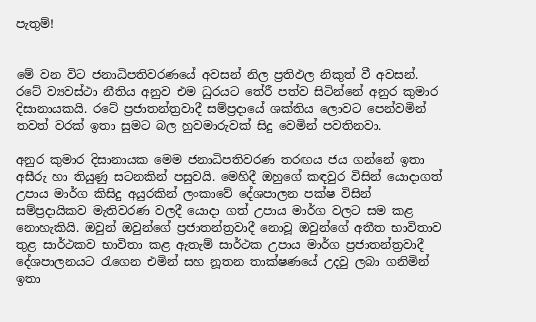පැතුම්!


මේ වන විට ජනාධිපතිවරණයේ අවසන් නිල ප්‍රතිඵල නිකුත් වී අවසන්. රටේ ව්‍යවස්ථා නීතිය අනුව එම ධුරයට තේරී පත්ව සිටින්නේ අනුර කුමාර දිසානායකයි. රටේ ප්‍රජාතන්ත්‍රවාදී සම්ප්‍රදායේ ශක්තිය ලොවට පෙන්වමින් තවත් වරක් ඉතා සුමට බල හුවමාරුවක් සිදු වෙමින් පවතිනවා.

අනුර කුමාර දිසානායක මෙම ජනාධිපතිවරණ තරඟය ජය ගන්නේ ඉතා අසීරු හා තියුණු සටනකින් පසුවයි. මෙහිදී ඔහුගේ කඳවුර විසින් යොදාගත් උපාය මාර්ග කිසිදු අයුරකින් ලංකාවේ දේශපාලන පක්ෂ විසින් සම්ප්‍රදායිකව මැතිවරණ වලදී යොදා ගත් උපාය මාර්ග වලට සම කළ නොහැකියි. ඔවුන් ඔවුන්ගේ ප්‍රජාතන්ත්‍රවාදී නොවූ ඔවුන්ගේ අතීත භාවිතාව තුළ සාර්ථකව භාවිතා කළ ඇතැම් සාර්ථක උපාය මාර්ග ප්‍රජාතන්ත්‍රවාදී දේශපාලනයට රැගෙන එමින් සහ නූතන තාක්ෂණයේ උදවු ලබා ගනිමින් ඉතා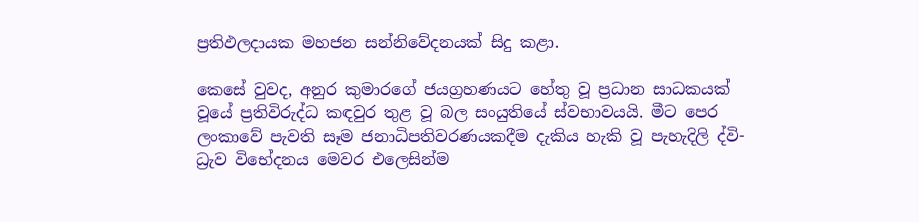ප්‍රතිඵලදායක මහජන සන්නිවේදනයක් සිදු කළා.

කෙසේ වුවද, අනුර කුමාරගේ ජයග්‍රහණයට හේතු වූ ප්‍රධාන සාධකයක් වූයේ ප්‍රතිවිරුද්ධ කඳවුර තුළ වූ බල සංයුතියේ ස්වභාවයයි. මීට පෙර ලංකාවේ පැවති සෑම ජනාධිපතිවරණයකදීම දැකිය හැකි වූ පැහැදිලි ද්වි-ධ්‍රැව විභේදනය මෙවර එලෙසින්ම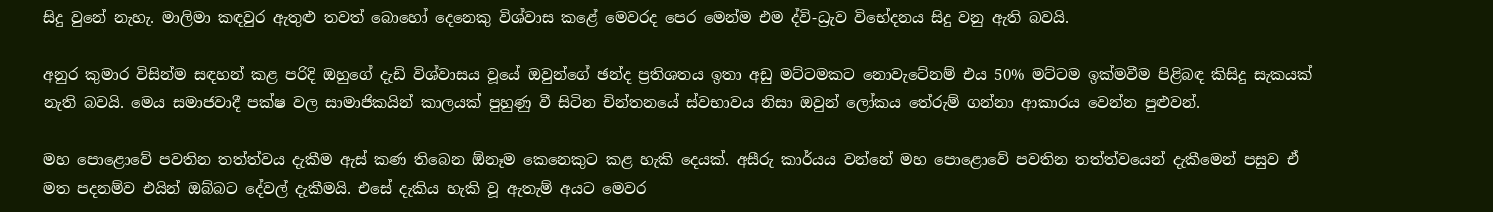සිදු වුනේ නැහැ. මාලිමා කඳවුර ඇතුළු තවත් බොහෝ දෙනෙකු විශ්වාස කළේ මෙවරද පෙර මෙන්ම එම ද්වි-ධ්‍රැව විභේදනය සිදු වනු ඇති බවයි.

අනුර කුමාර විසින්ම සඳහන් කළ පරිදි ඔහුගේ දැඩි විශ්වාසය වූයේ ඔවුන්ගේ ඡන්ද ප්‍රතිශතය ඉතා අඩු මට්ටමකට නොවැටේනම් එය 50% මට්ටම ඉක්මවීම පිළිබඳ කිසිදු සැකයක් නැති බවයි. මෙය සමාජවාදී පක්ෂ වල සාමාජිකයින් කාලයක් පුහුණු වී සිටින චින්තනයේ ස්වභාවය නිසා ඔවුන් ලෝකය තේරුම් ගන්නා ආකාරය වෙන්න පුළුවන්.

මහ පොළොවේ පවතින තත්ත්වය දැකීම ඇස් කණ තිබෙන ඕනෑම කෙනෙකුට කළ හැකි දෙයක්. අසීරු කාර්යය වන්නේ මහ පොළොවේ පවතින තත්ත්වයෙන් දැකීමෙන් පසුව ඒ මත පදනම්ව එයින් ඔබ්බට දේවල් දැකීමයි. එසේ දැකිය හැකි වූ ඇතැම් අයට මෙවර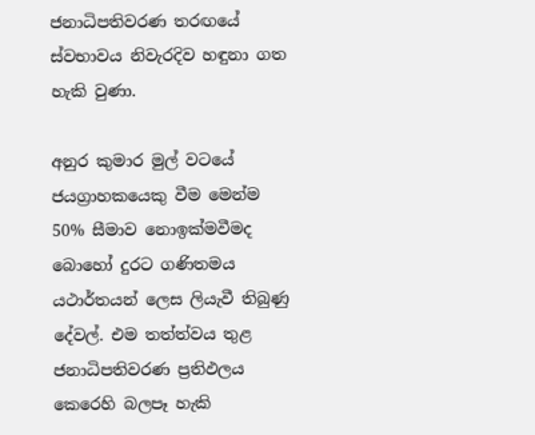ජනාධිපතිවරණ තරඟයේ ස්වභාවය නිවැරදිව හඳුනා ගත හැකි වුණා.

අනුර කුමාර මුල් වටයේ ජයග්‍රාහකයෙකු වීම මෙන්ම 50% සීමාව නොඉක්මවීමද බොහෝ දුරට ගණිතමය යථාර්තයන් ලෙස ලියැවී තිබුණු දේවල්. එම තත්ත්වය තුළ ජනාධිපතිවරණ ප්‍රතිඵලය කෙරෙහි බලපෑ හැකි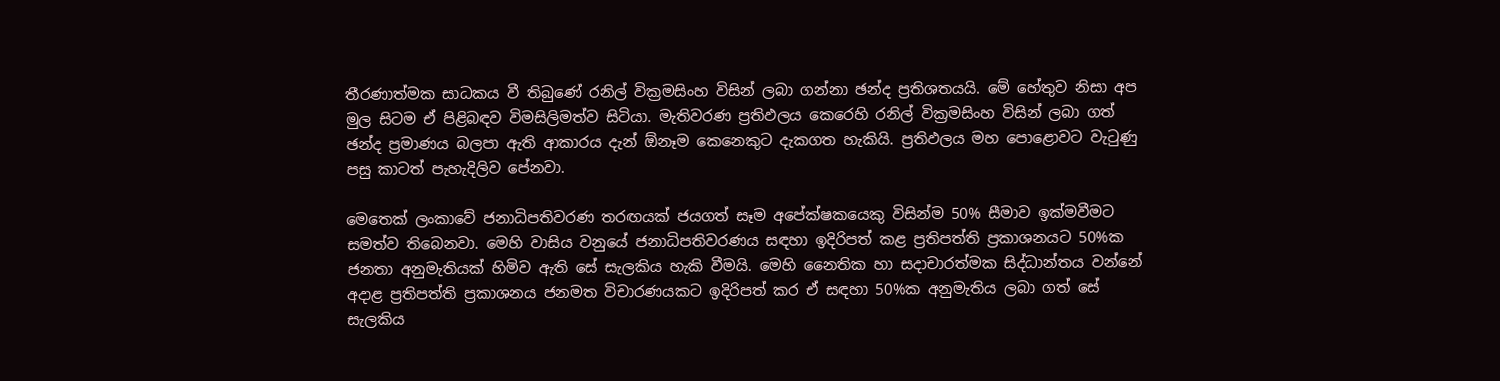තීරණාත්මක සාධකය වී තිබුණේ රනිල් වික්‍රමසිංහ විසින් ලබා ගන්නා ඡන්ද ප්‍රතිශතයයි. මේ හේතුව නිසා අප මුල සිටම ඒ පිළිබඳව විමසිලිමත්ව සිටියා. මැතිවරණ ප්‍රතිඵලය කෙරෙහි රනිල් වික්‍රමසිංහ විසින් ලබා ගත් ඡන්ද ප්‍රමාණය බලපා ඇති ආකාරය දැන් ඕනෑම කෙනෙකුට දැකගත හැකියි. ප්‍රතිඵලය මහ පොළොවට වැටුණු පසු කාටත් පැහැදිලිව පේනවා.

මෙතෙක් ලංකාවේ ජනාධිපතිවරණ තරඟයක් ජයගත් සෑම අපේක්ෂකයෙකු විසින්ම 50% සීමාව ඉක්මවීමට සමත්ව තිබෙනවා. මෙහි වාසිය වනුයේ ජනාධිපතිවරණය සඳහා ඉදිරිපත් කළ ප්‍රතිපත්ති ප්‍රකාශනයට 50%ක ජනතා අනුමැතියක් හිමිව ඇති සේ සැලකිය හැකි වීමයි. මෙහි නෛතික හා සදාචාරත්මක සිද්ධාන්තය වන්නේ අදාළ ප්‍රතිපත්ති ප්‍රකාශනය ජනමත විචාරණයකට ඉදිරිපත් කර ඒ සඳහා 50%ක අනුමැතිය ලබා ගත් සේ සැලකිය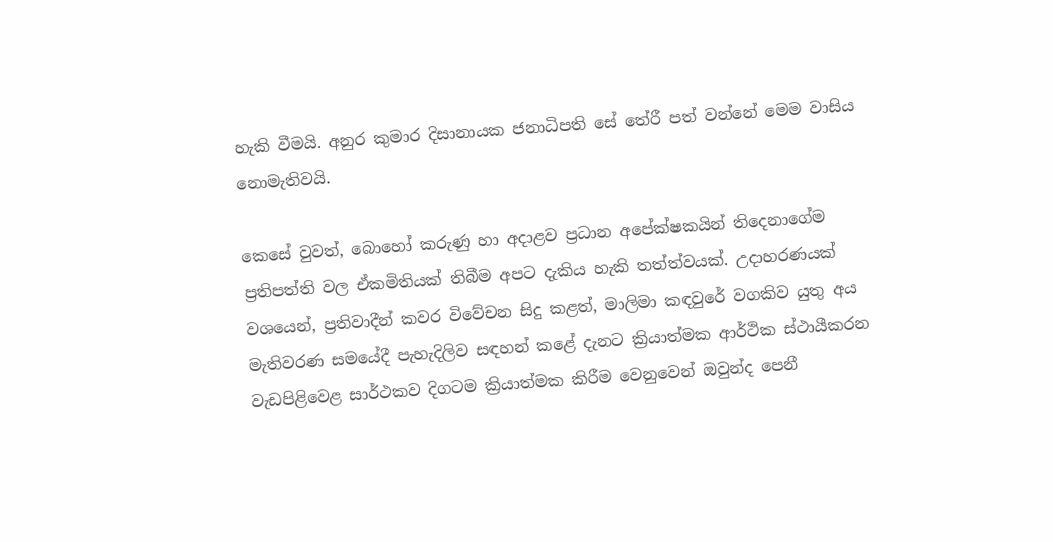හැකි වීමයි. අනුර කුමාර දිසානායක ජනාධිපති සේ තේරී පත් වන්නේ මෙම වාසිය නොමැතිවයි.

කෙසේ වුවත්, බොහෝ කරුණු හා අදාළව ප්‍රධාන අපේක්ෂකයින් තිදෙනාගේම ප්‍රතිපත්ති වල ඒකමිතියක් තිබීම අපට දැකිය හැකි තත්ත්වයක්. උදාහරණයක් වශයෙන්, ප්‍රතිවාදීන් කවර විවේචන සිදු කළත්, මාලිමා කඳවුරේ වගකිව යුතු අය මැතිවරණ සමයේදී පැහැදිලිව සඳහන් කළේ දැනට ක්‍රියාත්මක ආර්ථික ස්ථායීකරන වැඩපිළිවෙළ සාර්ථකව දිගටම ක්‍රියාත්මක කිරීම වෙනුවෙන් ඔවුන්ද පෙනී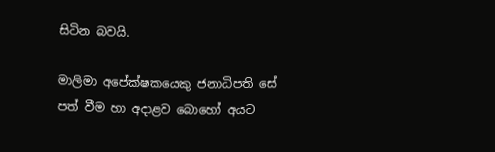සිටින බවයි.

මාලිමා අපේක්ෂකයෙකු ජනාධිපති සේ පත් වීම හා අදාළව බොහෝ අයට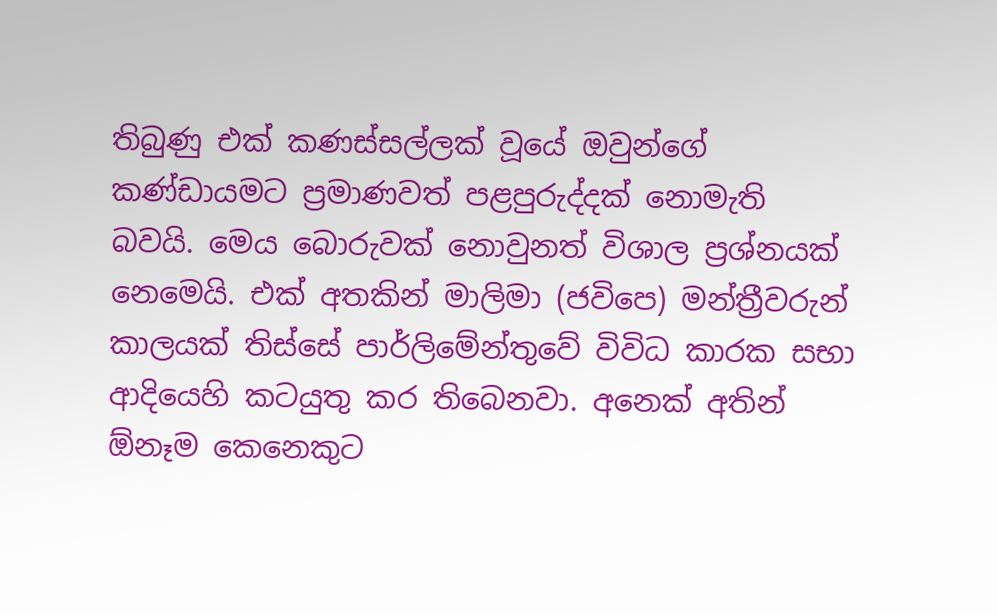තිබුණු එක් කණස්සල්ලක් වූයේ ඔවුන්ගේ කණ්ඩායමට ප්‍රමාණවත් පළපුරුද්දක් නොමැති බවයි. මෙය බොරුවක් නොවුනත් විශාල ප්‍රශ්නයක් නෙමෙයි. එක් අතකින් මාලිමා (ජවිපෙ) මන්ත්‍රීවරුන් කාලයක් තිස්සේ පාර්ලිමේන්තුවේ විවිධ කාරක සභා ආදියෙහි කටයුතු කර තිබෙනවා. අනෙක් අතින් ඕනෑම කෙනෙකුට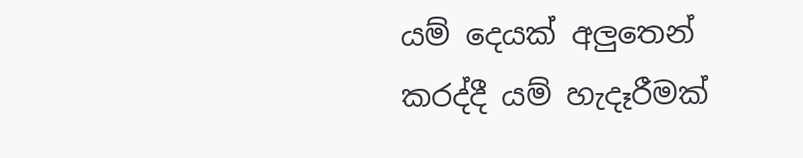යම් දෙයක් අලුතෙන් කරද්දී යම් හැදෑරීමක්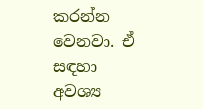කරන්න වෙනවා. ඒ සඳහා අවශ්‍ය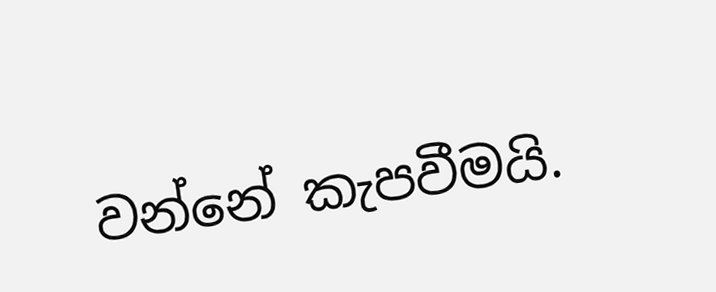වන්නේ කැපවීමයි.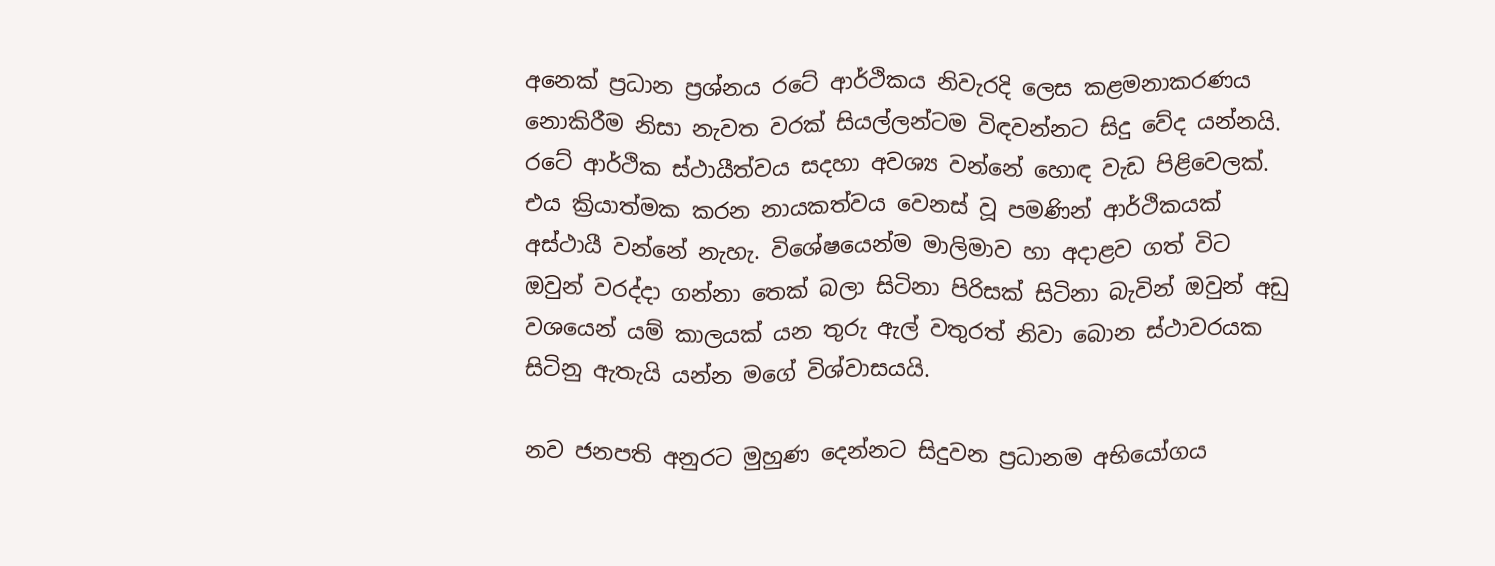අනෙක් ප්‍රධාන ප්‍රශ්නය රටේ ආර්ථිකය නිවැරදි ලෙස කළමනාකරණය නොකිරීම නිසා නැවත වරක් සියල්ලන්ටම විඳවන්නට සිදු වේද යන්නයි. රටේ ආර්ථික ස්ථායීත්වය සදහා අවශ්‍ය වන්නේ හොඳ වැඩ පිළිවෙලක්. එය ක්‍රියාත්මක කරන නායකත්වය වෙනස් වූ පමණින් ආර්ථිකයක් අස්ථායී වන්නේ නැහැ. විශේෂයෙන්ම මාලිමාව හා අදාළව ගත් විට ඔවුන් වරද්දා ගන්නා තෙක් බලා සිටිනා පිරිසක් සිටිනා බැවින් ඔවුන් අඩු වශයෙන් යම් කාලයක් යන තුරු ඇල් වතුරත් නිවා බොන ස්ථාවරයක සිටිනු ඇතැයි යන්න මගේ විශ්වාසයයි.

නව ජනපති අනුරට මුහුණ දෙන්නට සිදුවන ප්‍රධානම අභියෝගය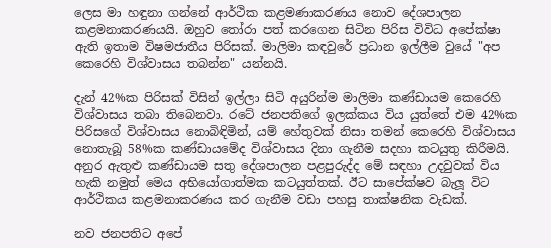ලෙස මා හඳුනා ගන්නේ ආර්ථික කළමණාකරණය නොව දේශපාලන කළමනාකරණයයි. ඔහුව තෝරා පත් කරගෙන සිටින පිරිස විවිධ අපේක්ෂා ඇති ඉතාම විෂමජාතීය පිරිසක්. මාලිමා කඳවුරේ ප්‍රධාන ඉල්ලීම වුයේ "අප කෙරෙහි විශ්වාසය තබන්න" යන්නයි.

දැන් 42%ක පිරිසක් විසින් ඉල්ලා සිටි අයුරින්ම මාලිමා කණ්ඩායම කෙරෙහි විශ්වාසය තබා තිබෙනවා. රටේ ජනපතිගේ ඉලක්කය විය යුත්තේ එම 42%ක පිරිසගේ විශ්වාසය නොබිඳිමින්, යම් හේතුවක් නිසා තමන් කෙරෙහි විශ්වාසය නොතැබූ 58%ක කණ්ඩායමේද විශ්වාසය දිනා ගැනීම සදහා කටයුතු කිරීමයි. අනුර ඇතුළු කණ්ඩායම සතු දේශපාලන පළපුරුද්ද මේ සඳහා උදවුවක් විය හැකි නමුත් මෙය අභියෝගාත්මක කටයුත්තක්. ඊට සාපේක්ෂව බැලූ විට ආර්ථිකය කළමනාකරණය කර ගැනීම වඩා පහසු තාක්ෂනික වැඩක්.

නව ජනපතිට අපේ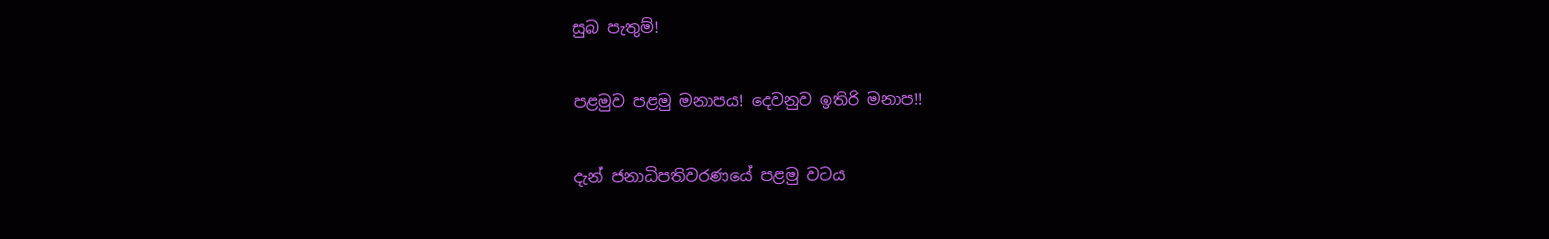සුබ පැතුම්!

පළමුව පළමු මනාපය! දෙවනුව ඉතිරි මනාප!!

දැන් ජනාධිපතිවරණයේ පළමු වටය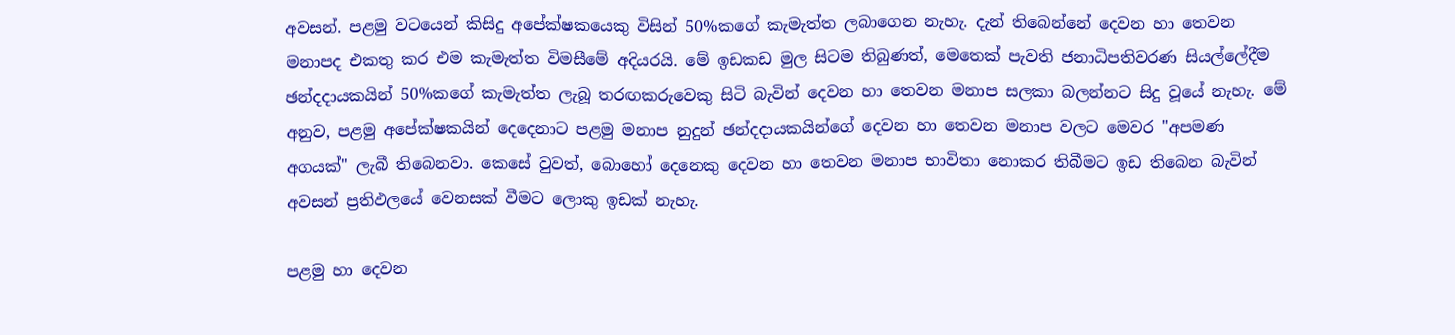අවසන්. පළමු වටයෙන් කිසිදු අපේක්ෂකයෙකු විසින් 50%කගේ කැමැත්ත ලබාගෙන නැහැ. දැන් තිබෙන්නේ දෙවන හා තෙවන මනාපද එකතු කර එම කැමැත්ත විමසීමේ අදියරයි. මේ ඉඩකඩ මුල සිටම තිබුණත්, මෙතෙක් පැවති ජනාධිපතිවරණ සියල්ලේදීම ඡන්දදායකයින් 50%කගේ කැමැත්ත ලැබූ තරඟකරුවෙකු සිටි බැවින් දෙවන හා තෙවන මනාප සලකා බලන්නට සිදු වූයේ නැහැ. මේ අනුව, පළමු අපේක්ෂකයින් දෙදෙනාට පළමු මනාප නුදුන් ඡන්දදායකයින්ගේ දෙවන හා තෙවන මනාප වලට මෙවර "අපමණ අගයක්" ලැබී තිබෙනවා. කෙසේ වුවත්, බොහෝ දෙනෙකු දෙවන හා තෙවන මනාප භාවිතා නොකර තිබීමට ඉඩ තිබෙන බැවින් අවසන් ප්‍රතිඵලයේ වෙනසක් වීමට ලොකු ඉඩක් නැහැ.

පළමු හා දෙවන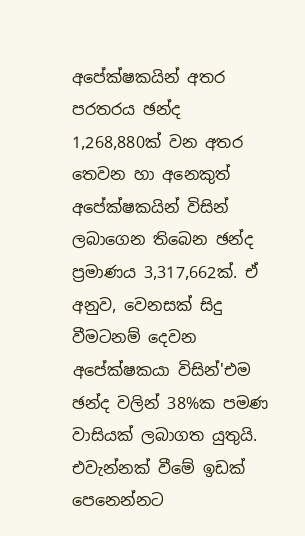අපේක්ෂකයින් අතර පරතරය ඡන්ද 1,268,880ක් වන අතර තෙවන හා අනෙකුත් අපේක්ෂකයින් විසින් ලබාගෙන තිබෙන ඡන්ද ප්‍රමාණය 3,317,662ක්. ඒ අනුව, වෙනසක් සිදු වීමටනම් දෙවන අපේක්ෂකයා විසින්'එම ඡන්ද වලින් 38%ක පමණ වාසියක් ලබාගත යුතුයි. එවැන්නක් වීමේ ඉඩක් පෙනෙන්නට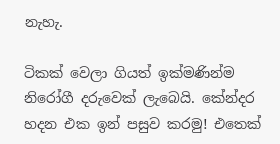නැහැ.

ටිකක් වෙලා ගියත් ඉක්මණින්ම නිරෝගී දරුවෙක් ලැබෙයි. කේන්දර හදන එක ඉන් පසුව කරමු! එතෙක්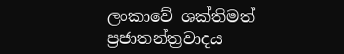ලංකාවේ ශක්තිමත් ප්‍රජාතන්ත්‍රවාදය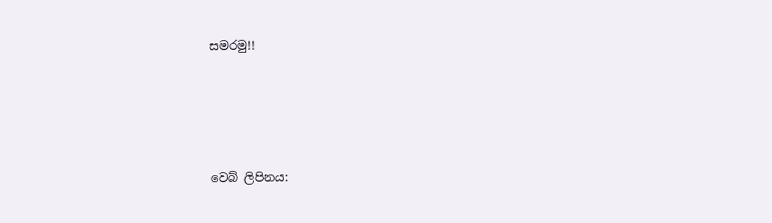සමරමු!!





වෙබ් ලිපිනය: